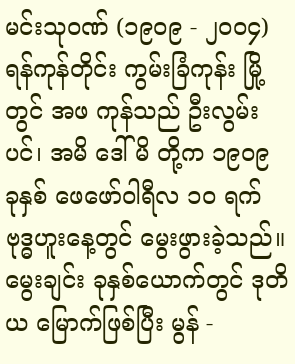မင်းသုဝဏ် (၁၉၀၉ - ၂၀၀၄)
ရန်ကုန်တိုင်း ကွမ်းခြံကုန်း မြို့တွင် အဖ ကုန်သည် ဦးလွမ်းပင်၊ အမိ ဒေါ်မိ တို့က ၁၉၀၉ ခုနှစ် ဖေဖော်ဝါရီလ ၁၀ ရက် ဗုဒ္ဓဟူးနေ့တွင် မွေးဖွားခဲ့သည်။ မွေးချင်း ခုနှစ်ယောက်တွင် ဒုတိယ မြောက်ဖြစ်ပြီး မွန် -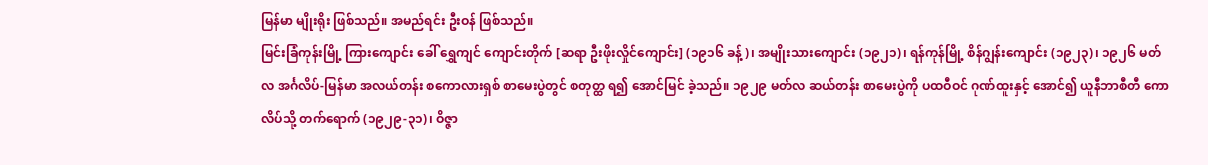မြန်မာ မျိုးရိုး ဖြစ်သည်။ အမည်ရင်း ဦးဝန် ဖြစ်သည်။
မြင်းခြံကုန်းမြို့ ကြားကျောင်း ခေါ် ရွှေကျင် ကျောင်းတိုက် [ဆရာ ဦးဖိုးလှိုင်ကျောင်း] (၁၉၁၆ ခန့်)၊ အမျိုးသားကျောင်း (၁၉၂၁)၊ ရန်ကုန်မြို့ စိန်ဂျွန်းကျောင်း (၁၉၂၃)၊ ၁၉၂၆ မတ်လ အင်္ဂလိပ်-မြန်မာ အလယ်တန်း စကောလားရှစ် စာမေးပွဲတွင် စတုတ္ထ ရ၍ အောင်မြင် ခဲ့သည်။ ၁၉၂၉ မတ်လ ဆယ်တန်း စာမေးပွဲကို ပထဝီဝင် ဂုဏ်ထူးနှင့် အောင်၍ ယူနီဘာစီတီ ကောလိပ်သို့ တက်ရောက် (၁၉၂၉-၃၁)၊ ဝိဇ္ဇာ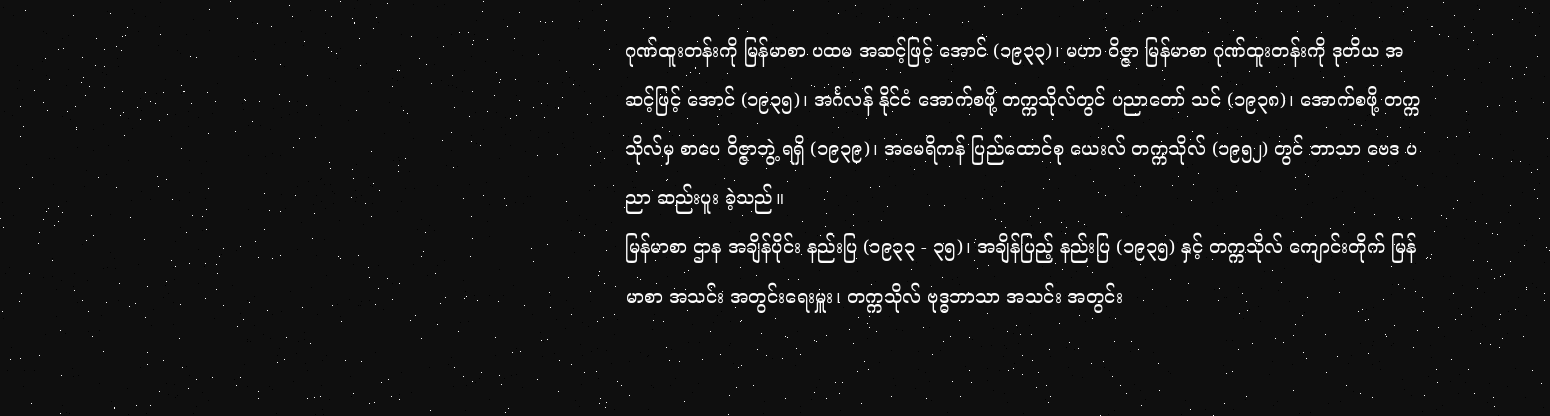ဂုဏ်ထူးတန်းကို မြန်မာစာ ပထမ အဆင့်ဖြင့် အောင် (၁၉၃၃)၊ မဟာ ဝိဇ္ဇာ မြန်မာစာ ဂုဏ်ထူးတန်းကို ဒုတိယ အဆင့်ဖြင့် အောင် (၁၉၃၅)၊ အင်္ဂလန် နိုင်ငံ အောက်စဖို့ တက္ကသိုလ်တွင် ပညာတော် သင် (၁၉၃၈)၊ အောက်စဖို့ တက္ကသိုလ်မှ စာပေ ဝိဇ္ဇာဘွဲ့ ရရှိ (၁၉၃၉)၊ အမေရိကန် ပြည်ထောင်စု ယေးလ် တက္ကသိုလ် (၁၉၅၂) တွင် ဘာသာ ဗေဒ ပညာ ဆည်းပူး ခဲ့သည်။
မြန်မာစာ ဌာန အချိန်ပိုင်း နည်းပြ (၁၉၃၃ - ၃၅)၊ အချိန်ပြည့် နည်းပြ (၁၉၃၅) နှင့် တက္ကသိုလ် ကျောင်းတိုက် မြန်မာစာ အသင်း အတွင်းရေးမှူး၊ တက္ကသိုလ် ဗုဒ္ဓဘာသာ အသင်း အတွင်း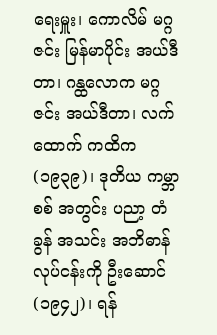ရေးမှူး၊ ကောလိမ် မဂ္ဂဇင်း မြန်မာပိုင်း အယ်ဒီတာ၊ ဂန္ထလောက မဂ္ဂဇင်း အယ်ဒီတာ၊ လက်ထောက် ကထိက (၁၉၃၉)၊ ဒုတိယ ကမ္ဘာစစ် အတွင်း ပညာ့ တံခွန် အသင်း အဘိဓာန် လုပ်ငန်းကို ဦးဆောင် (၁၉၄၂)၊ ရန်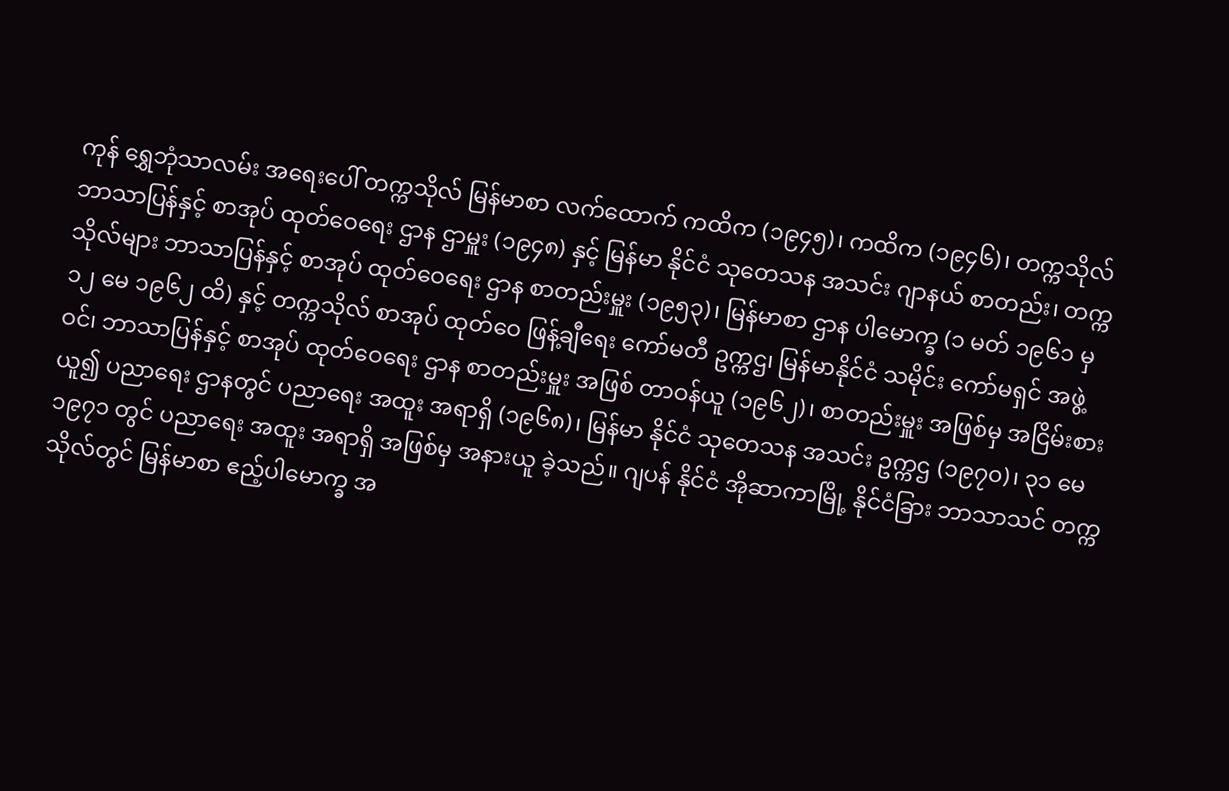ကုန် ရွှေဘုံသာလမ်း အရေးပေါ် တက္ကသိုလ် မြန်မာစာ လက်ထောက် ကထိက (၁၉၄၅)၊ ကထိက (၁၉၄၆)၊ တက္ကသိုလ် ဘာသာပြန်နှင့် စာအုပ် ထုတ်ဝေရေး ဌာန ဌာမှူး (၁၉၄၈) နှင့် မြန်မာ နိုင်ငံ သုတေသန အသင်း ဂျာနယ် စာတည်း၊ တက္ကသိုလ်များ ဘာသာပြန်နှင့် စာအုပ် ထုတ်ဝေရေး ဌာန စာတည်းမှူး (၁၉၅၃)၊ မြန်မာစာ ဌာန ပါမောက္ခ (၁ မတ် ၁၉၆၁ မှ ၁၂ မေ ၁၉၆၂ ထိ) နှင့် တက္ကသိုလ် စာအုပ် ထုတ်ဝေ ဖြန့်ချီရေး ကော်မတီ ဥက္ကဌ၊ မြန်မာနိုင်ငံ သမိုင်း ကော်မရှင် အဖွဲ့ဝင်၊ ဘာသာပြန်နှင့် စာအုပ် ထုတ်ဝေရေး ဌာန စာတည်းမှူး အဖြစ် တာဝန်ယူ (၁၉၆၂)၊ စာတည်းမှူး အဖြစ်မှ အငြိမ်းစား ယူ၍ ပညာရေး ဌာနတွင် ပညာရေး အထူး အရာရှိ (၁၉၆၈)၊ မြန်မာ နိုင်ငံ သုတေသန အသင်း ဥက္ကဌ (၁၉၇၀)၊ ၃၁ မေ ၁၉၇၁ တွင် ပညာရေး အထူး အရာရှိ အဖြစ်မှ အနားယူ ခဲ့သည်။ ဂျပန် နိုင်ငံ အိုဆာကာမြို့ နိုင်ငံခြား ဘာသာသင် တက္ကသိုလ်တွင် မြန်မာစာ ဧည့်ပါမောက္ခ အ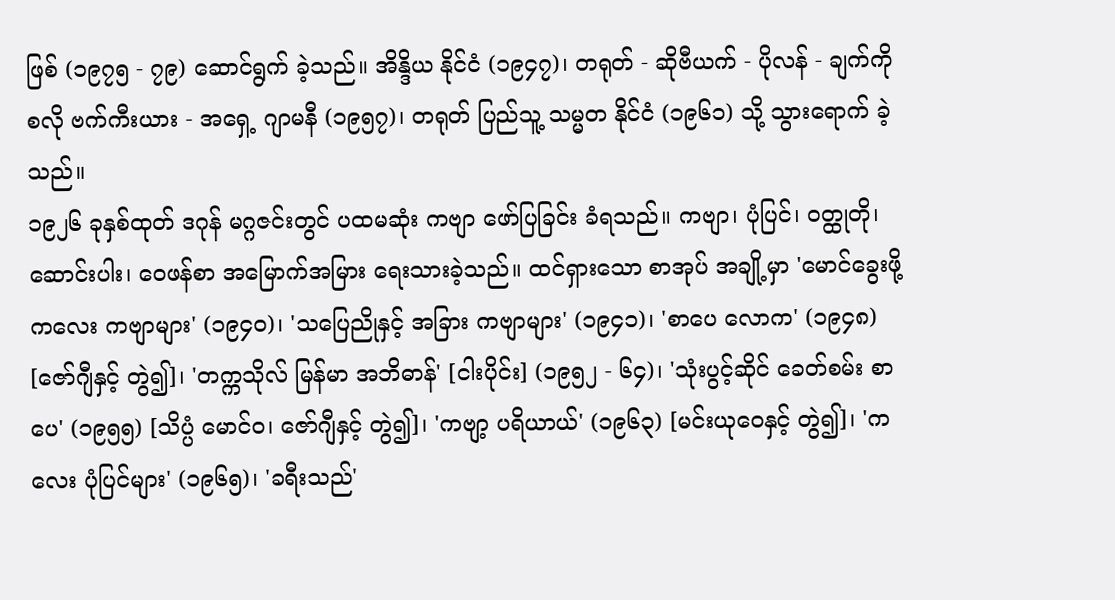ဖြစ် (၁၉၇၅ - ၇၉) ဆောင်ရွက် ခဲ့သည်။ အိန္ဒိယ နိုင်ငံ (၁၉၄၇)၊ တရုတ် - ဆိုဗီယက် - ပိုလန် - ချက်ကို စလို ဗက်ကီးယား - အရှေ့ ဂျာမနီ (၁၉၅၇)၊ တရုတ် ပြည်သူ့ သမ္မတ နိုင်ငံ (၁၉၆၁) သို့ သွားရောက် ခဲ့သည်။
၁၉၂၆ ခုနှစ်ထုတ် ဒဂုန် မဂ္ဂဇင်းတွင် ပထမဆုံး ကဗျာ ဖော်ပြခြင်း ခံရသည်။ ကဗျာ၊ ပုံပြင်၊ ဝတ္ထုတို၊ ဆောင်းပါး၊ ဝေဖန်စာ အမြောက်အမြား ရေးသားခဲ့သည်။ ထင်ရှားသော စာအုပ် အချို့မှာ 'မောင်ခွေးဖို့ ကလေး ကဗျာများ' (၁၉၄၀)၊ 'သပြေညိုနှင့် အခြား ကဗျာများ' (၁၉၄၁)၊ 'စာပေ လောက' (၁၉၄၈) [ဇော်ဂျီနှင့် တွဲ၍]၊ 'တက္ကသိုလ် မြန်မာ အဘိဓာန်' [ငါးပိုင်း] (၁၉၅၂ - ၆၄)၊ 'သုံးပွင့်ဆိုင် ခေတ်စမ်း စာပေ' (၁၉၅၅) [သိပ္ပံ မောင်ဝ၊ ဇော်ဂျီနှင့် တွဲ၍]၊ 'ကဗျာ့ ပရိယာယ်' (၁၉၆၃) [မင်းယုဝေနှင့် တွဲ၍]၊ 'ကလေး ပုံပြင်များ' (၁၉၆၅)၊ 'ခရီးသည်'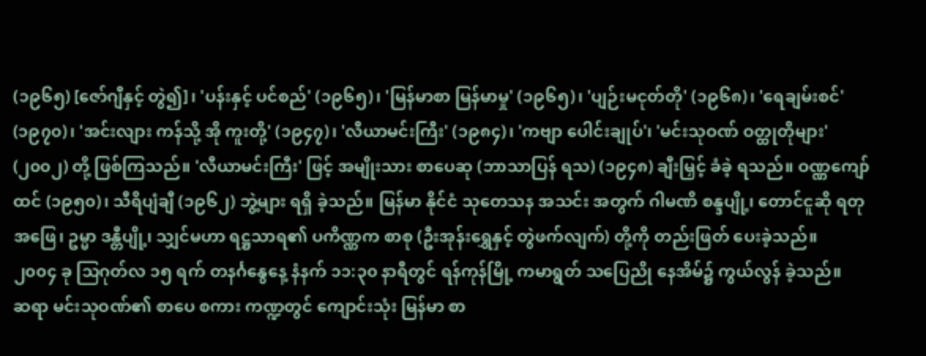(၁၉၆၅) [ဇော်ဂျီနှင့် တွဲ၍]၊ 'ပန်းနှင့် ပင်စည်' (၁၉၆၅)၊ 'မြန်မာစာ မြန်မာမှု' (၁၉၆၅)၊ 'ပျဉ်းမငုတ်တို' (၁၉၆၈)၊ 'ရေချမ်းစင်' (၁၉၇၀)၊ 'အင်းလျား ကန်သို့ အို ကူးတို့' (၁၉၄၇)၊ 'လီယာမင်းကြီး' (၁၉၈၄)၊ 'ကဗျာ ပေါင်းချုပ်'၊ 'မင်းသုဝဏ် ဝတ္ထုတိုများ' (၂၀၀၂) တို့ ဖြစ်ကြသည်။ 'လီယာမင်းကြီး' ဖြင့် အမျိုးသား စာပေဆု (ဘာသာပြန် ရသ) (၁၉၄၈) ချီးမြှင့် ခံခဲ့ ရသည်။ ဝဏ္ဏကျော်ထင် (၁၉၅၀)၊ သီရိပျံချီ (၁၉၆၂) ဘွဲ့များ ရရှိ ခဲ့သည်။ မြန်မာ နိုင်ငံ သုတေသန အသင်း အတွက် ဂါမဏိ စန္ဒပျို့၊ တောင်ငူဆို ရတု အဖြေ၊ ဥမ္မာ ဒန္တီပျို့၊ သျှင်မဟာ ရဋ္ဌသာရ၏ ပကိဏ္ဏက စာစု (ဦးအုန်းရွှေနှင့် တွဲဖက်လျက်) တို့ကို တည်းဖြတ် ပေးခဲ့သည်။
၂၀၀၄ ခု သြဂုတ်လ ၁၅ ရက် တနင်္ဂနွေနေ့ နံနက် ၁၁:၃၀ နာရီတွင် ရန်ကုန်မြို့ ကမာရွတ် သပြေညို နေအိမ်၌ ကွယ်လွန် ခဲ့သည်။
ဆရာ မင်းသုဝဏ်၏ စာပေ စကား ကဏ္ဍတွင် ကျောင်းသုံး မြန်မာ စာ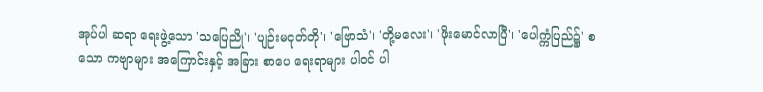အုပ်ပါ ဆရာ ရေးဖွဲ့သော 'သပြေညို'၊ 'ပျဉ်းမငုတ်တို'၊ 'ဗြောသံ'၊ 'တို့မလေး'၊ 'ဖိုးမောင်လာပြီ'၊ 'ပေါက္ကံပြည်၌' စသော ကဗျာများ အကြောင်းနှင့် အခြား စာပေ ရေးရာများ ပါဝင် ပါ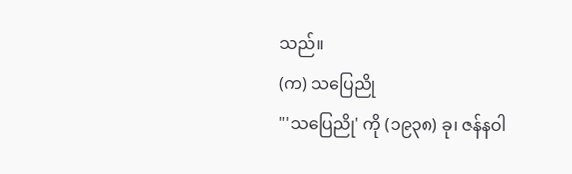သည်။
(က) သပြေညို
"'သပြေညို' ကို (၁၉၃၈) ခု၊ ဇန်နဝါ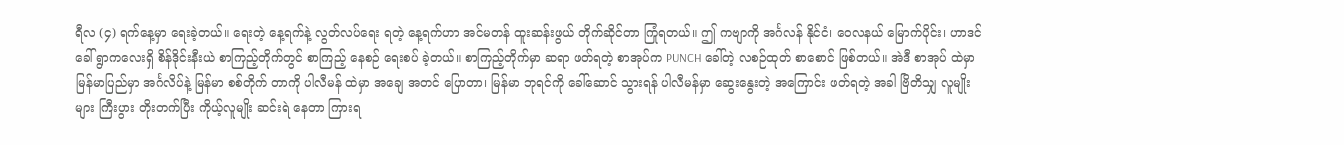ရီလ (၄) ရက်နေ့မှာ ရေးခဲ့တယ်။ ရေးတဲ့ နေ့ရက်နဲ့ လွတ်လပ်ရေး ရတဲ့ နေ့ရက်ဟာ အင်မတန် ထူးဆန်းဖွယ် တိုက်ဆိုင်တာ ကြုံရတယ်။ ဤ ကဗျာကို အင်္ဂလန် နိုင်ငံ၊ ဝေလနယ် မြောက်ပိုင်း၊ ဟာဒင် ခေါ် ရွာကလေးရှိ စိန်ဒိုင်းနီးယဲ စာကြည့်တိုက်တွင် စာကြည့် နေစဉ် ရေးစပ် ခဲ့တယ်။ စာကြည့်တိုက်မှာ ဆရာ ဖတ်ရတဲ့ စာအုပ်က PUNCH ခေါ်တဲ့ လစဉ်ထုတ် စာစောင် ဖြစ်တယ်။ အဲဒီ စာအုပ် ထဲမှာ မြန်မာပြည်မှာ အင်္ဂလိပ်နဲ့ မြန်မာ စစ်တိုက် တာကို ပါလီမန် ထဲမှာ အချေ အတင် ပြောတာ၊ မြန်မာ ဘုရင်ကို ခေါ်ဆောင် သွားရန် ပါလီမန်မှာ ဆွေးနွေးတဲ့ အကြောင်း ဖတ်ရတဲ့ အခါ ဗြိတိသျှ လူမျိုးများ ကြီးပွား တိုးတက်ပြီး ကိုယ့်လူမျိုး ဆင်းရဲ နေတာ ကြားရ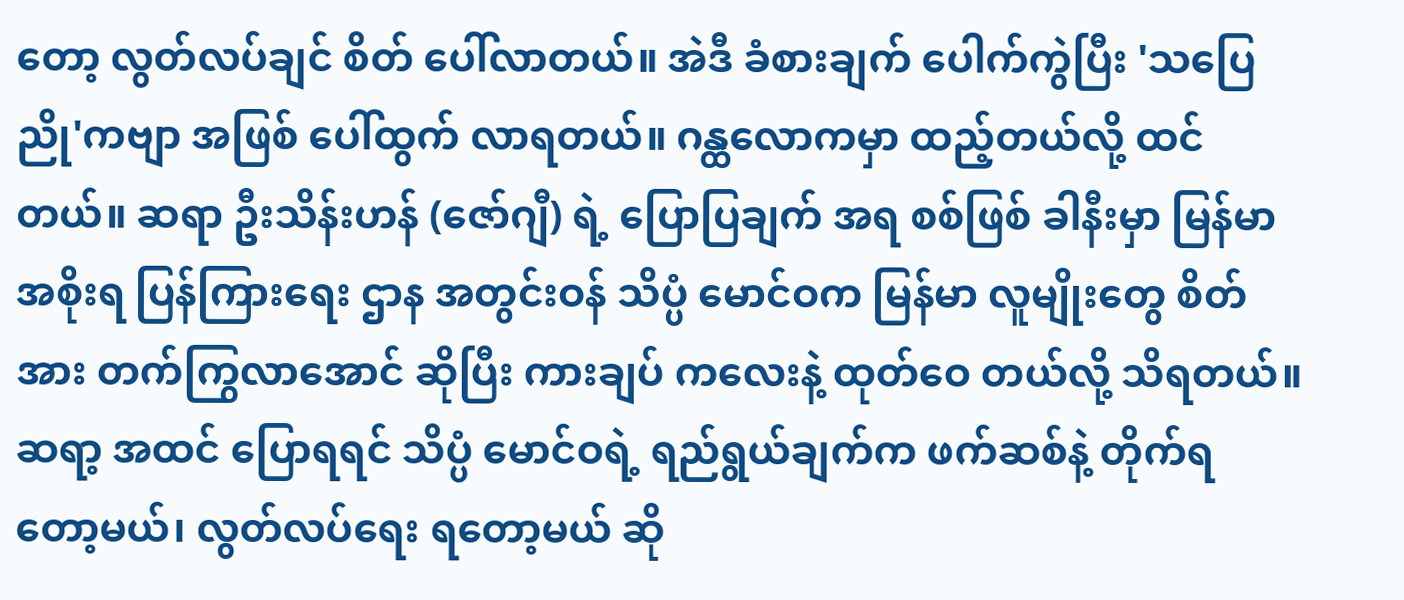တော့ လွတ်လပ်ချင် စိတ် ပေါ်လာတယ်။ အဲဒီ ခံစားချက် ပေါက်ကွဲပြီး 'သပြေညို'ကဗျာ အဖြစ် ပေါ်ထွက် လာရတယ်။ ဂန္ထလောကမှာ ထည့်တယ်လို့ ထင်တယ်။ ဆရာ ဦးသိန်းဟန် (ဇော်ဂျီ) ရဲ့ ပြောပြချက် အရ စစ်ဖြစ် ခါနီးမှာ မြန်မာ အစိုးရ ပြန်ကြားရေး ဌာန အတွင်းဝန် သိပ္ပံ မောင်ဝက မြန်မာ လူမျိုးတွေ စိတ်အား တက်ကြွလာအောင် ဆိုပြီး ကားချပ် ကလေးနဲ့ ထုတ်ဝေ တယ်လို့ သိရတယ်။ ဆရာ့ အထင် ပြောရရင် သိပ္ပံ မောင်ဝရဲ့ ရည်ရွယ်ချက်က ဖက်ဆစ်နဲ့ တိုက်ရ တော့မယ်၊ လွတ်လပ်ရေး ရတော့မယ် ဆို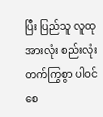ပြီး ပြည်သူ လူထု အားလုံး စည်းလုံး တက်ကြွစွာ ပါဝင် စေ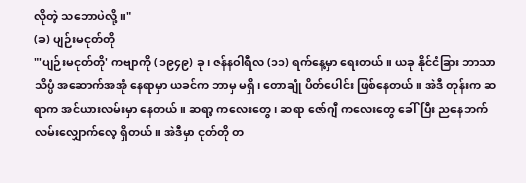လိုတဲ့ သဘောပဲလို့။"
(ခ) ပျဉ်းမငုတ်တို
"'ပျဉ်းမငုတ်တို' ကဗျာကို (၁၉၄၉) ခု၊ ဇန်နဝါရီလ (၁၁) ရက်နေ့မှာ ရေးတယ်။ ယခု နိုင်ငံခြား ဘာသာ သိပ္ပံ အဆောက်အအုံ နေရာမှာ ယခင်က ဘာမှ မရှိ၊ တောချုံ ပိတ်ပေါင်း ဖြစ်နေတယ်။ အဲဒီ တုန်းက ဆရာက အင်ယားလမ်းမှာ နေတယ်။ ဆရာ့ ကလေးတွေ၊ ဆရာ ဇော်ဂျီ ကလေးတွေ ခေါ်ပြီး ညနေဘက် လမ်းလျှောက်လေ့ ရှိတယ်။ အဲဒီမှာ ငုတ်တို တ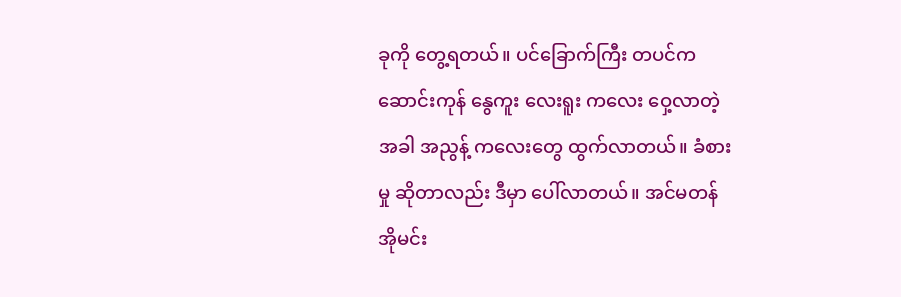ခုကို တွေ့ရတယ်။ ပင်ခြောက်ကြီး တပင်က ဆောင်းကုန် နွေကူး လေးရူး ကလေး ဝှေ့လာတဲ့ အခါ အညွန့် ကလေးတွေ ထွက်လာတယ်။ ခံစားမှု ဆိုတာလည်း ဒီမှာ ပေါ်လာတယ်။ အင်မတန် အိုမင်း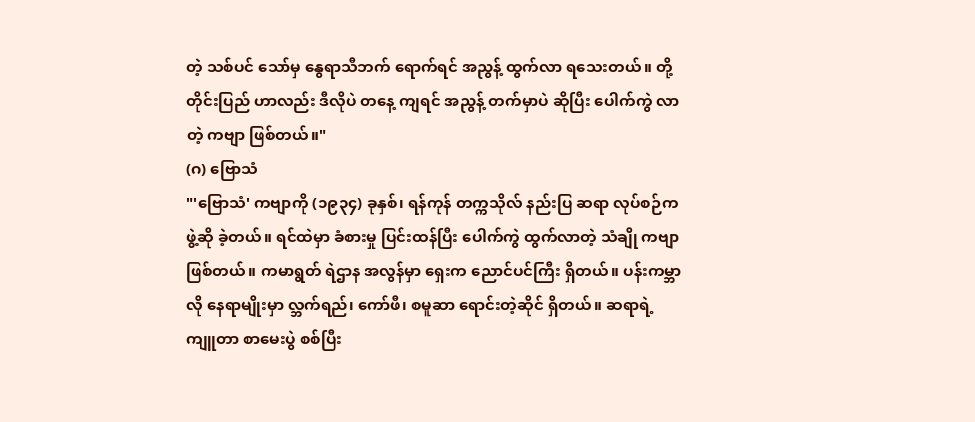တဲ့ သစ်ပင် သော်မှ နွေရာသီဘက် ရောက်ရင် အညွန့် ထွက်လာ ရသေးတယ်။ တို့ တိုင်းပြည် ဟာလည်း ဒီလိုပဲ တနေ့ ကျရင် အညွန့် တက်မှာပဲ ဆိုပြီး ပေါက်ကွဲ လာတဲ့ ကဗျာ ဖြစ်တယ်။"
(ဂ) ဗြောသံ
"'ဗြောသံ' ကဗျာကို (၁၉၃၄) ခုနှစ်၊ ရန်ကုန် တက္ကသိုလ် နည်းပြ ဆရာ လုပ်စဉ်က ဖွဲ့ဆို ခဲ့တယ်။ ရင်ထဲမှာ ခံစားမှု ပြင်းထန်ပြီး ပေါက်ကွဲ ထွက်လာတဲ့ သံချို ကဗျာ ဖြစ်တယ်။ ကမာရွတ် ရဲဌာန အလွန်မှာ ရှေးက ညောင်ပင်ကြီး ရှိတယ်။ ပန်းကမ္ဘာလို နေရာမျိုးမှာ လ္ဘက်ရည်၊ ကော်ဖီ၊ စမူဆာ ရောင်းတဲ့ဆိုင် ရှိတယ်။ ဆရာရဲ့ ကျူတာ စာမေးပွဲ စစ်ပြီး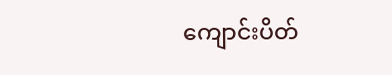ကျောင်းပိတ်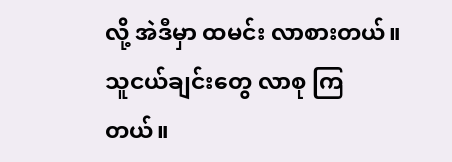လို့ အဲဒီမှာ ထမင်း လာစားတယ်။ သူငယ်ချင်းတွေ လာစု ကြတယ်။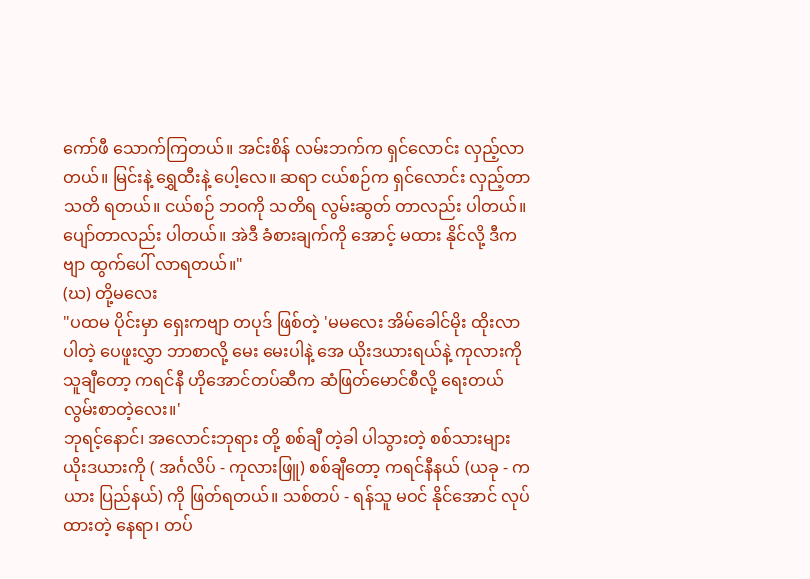ကော်ဖီ သောက်ကြတယ်။ အင်းစိန် လမ်းဘက်က ရှင်လောင်း လှည့်လာတယ်။ မြင်းနဲ့ ရွှေထီးနဲ့ ပေါ့လေ။ ဆရာ ငယ်စဉ်က ရှင်လောင်း လှည့်တာ သတိ ရတယ်။ ငယ်စဉ် ဘဝကို သတိရ လွမ်းဆွတ် တာလည်း ပါတယ်။ ပျော်တာလည်း ပါတယ်။ အဲဒီ ခံစားချက်ကို အောင့် မထား နိုင်လို့ ဒီကဗျာ ထွက်ပေါ် လာရတယ်။"
(ဃ) တို့မလေး
"ပထမ ပိုင်းမှာ ရှေးကဗျာ တပုဒ် ဖြစ်တဲ့ 'မမလေး အိမ်ခေါင်မိုး ထိုးလာပါတဲ့ ပေဖူးလွှာ ဘာစာလို့ မေး မေးပါနဲ့ အေ ယိုးဒယားရယ်နဲ့ ကုလားကို သူချီတော့ ကရင်နီ ဟိုအောင်တပ်ဆီက ဆံဖြတ်မောင်စီလို့ ရေးတယ် လွမ်းစာတဲ့လေး။'
ဘုရင့်နောင်၊ အလောင်းဘုရား တို့ စစ်ချီ တဲ့ခါ ပါသွားတဲ့ စစ်သားများ ယိုးဒယားကို ( အင်္ဂလိပ် - ကုလားဖြူ) စစ်ချီတော့ ကရင်နီနယ် (ယခု - ကယား ပြည်နယ်) ကို ဖြတ်ရတယ်။ သစ်တပ် - ရန်သူ မဝင် နိုင်အောင် လုပ်ထားတဲ့ နေရာ၊ တပ်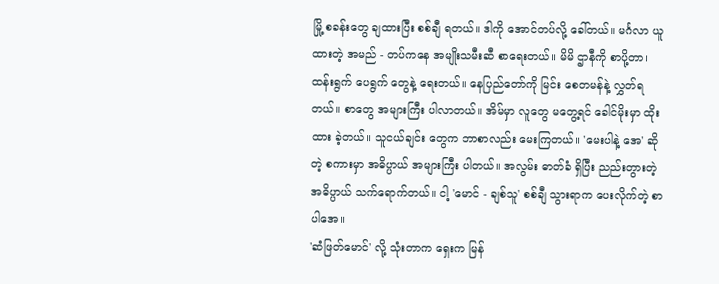မြို့ စခန်းတွေ ချထားပြီး စစ်ချီ ရတယ်။ ဒါကို အောင်တပ်လို့ ခေါ်တယ်။ မင်္ဂလာ ယူထားတဲ့ အမည် - တပ်ကနေ အမျိုးသမီးဆီ စာရေးတယ်။ မိမိ ဌာနီကို စာပို့တာ၊ ထန်းရွက် ပေရွက် တွေနဲ့ ရေးတယ်။ နေပြည်တော်ကို မြင်း စေတမန်နဲ့ လွှတ်ရတယ်။ စာတွေ အများကြီး ပါလာတယ်။ အိမ်မှာ လူတွေ မတွေ့ရင် ခေါင်မိုးမှာ ထိုးထား ခဲ့တယ်။ သူငယ်ချင်း တွေက ဘာစာလည်း မေးကြတယ်။ 'မေးပါနဲ့ အေ' ဆိုတဲ့ စကားမှာ အဓိပ္ပာယ် အများကြီး ပါတယ်။ အလွမ်း ဓာတ်ခံ ရှိပြီး ညည်းတွားတဲ့ အဓိပ္ပာယ် သက်ရောက်တယ်။ ငါ့ 'မောင် - ချစ်သူ' စစ်ချီ သွားရာက ပေးလိုက်တဲ့ စာပါအေ။
'ဆံဖြတ်မောင်' လို့ သုံးတာက ရှေးက မြန်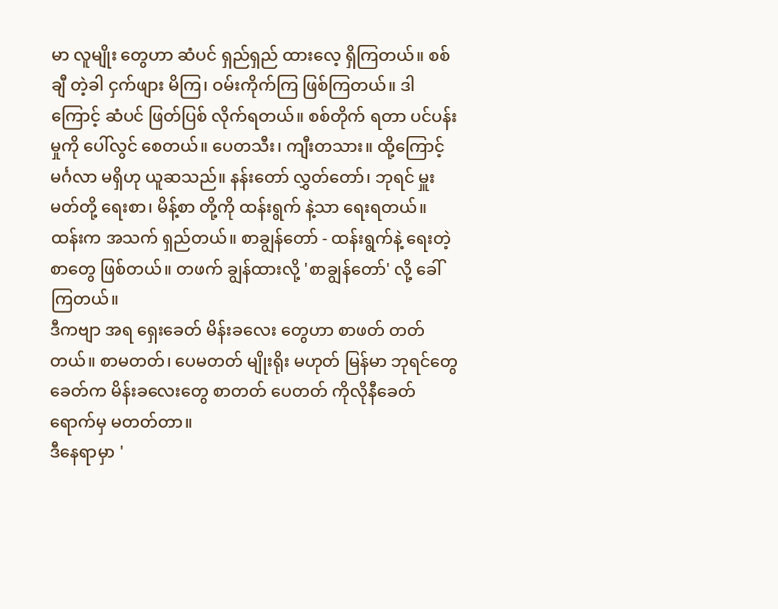မာ လူမျိုး တွေဟာ ဆံပင် ရှည်ရှည် ထားလေ့ ရှိကြတယ်။ စစ်ချီ တဲ့ခါ ငှက်ဖျား မိကြ၊ ဝမ်းကိုက်ကြ ဖြစ်ကြတယ်။ ဒါကြောင့် ဆံပင် ဖြတ်ပြစ် လိုက်ရတယ်။ စစ်တိုက် ရတာ ပင်ပန်းမှုကို ပေါ်လွင် စေတယ်။ ပေတသီး၊ ကျီးတသား။ ထို့ကြောင့် မင်္ဂလာ မရှိဟု ယူဆသည်။ နန်းတော် လွှတ်တော်၊ ဘုရင် မှူးမတ်တို့ ရေးစာ၊ မိန့်စာ တို့ကို ထန်းရွက် နဲ့သာ ရေးရတယ်။ ထန်းက အသက် ရှည်တယ်။ စာချွန်တော် - ထန်းရွက်နဲ့ ရေးတဲ့ စာတွေ ဖြစ်တယ်။ တဖက် ချွန်ထားလို့ 'စာချွန်တော်' လို့ ခေါ်ကြတယ်။
ဒီကဗျာ အရ ရှေးခေတ် မိန်းခလေး တွေဟာ စာဖတ် တတ်တယ်။ စာမတတ်၊ ပေမတတ် မျိုးရိုး မဟုတ် မြန်မာ ဘုရင်တွေ ခေတ်က မိန်းခလေးတွေ စာတတ် ပေတတ် ကိုလိုနီခေတ် ရောက်မှ မတတ်တာ။
ဒီနေရာမှာ '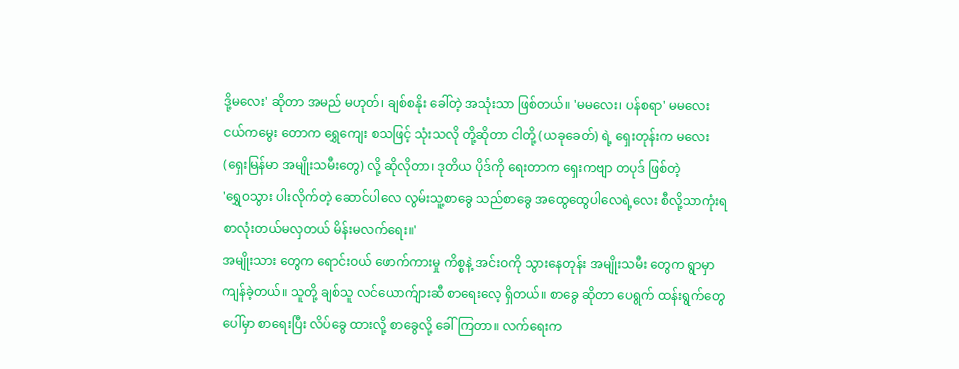ဒို့မလေး' ဆိုတာ အမည် မဟုတ်၊ ချစ်စနိုး ခေါ်တဲ့ အသုံးသာ ဖြစ်တယ်။ 'မမလေး၊ ပန်စရာ' မမလေး ငယ်ကမွေး တောက ရွှေကျေး စသဖြင့် သုံးသလို တို့ဆိုတာ ငါတို့ (ယခုခေတ်) ရဲ့ ရှေးတုန်းက မလေး (ရှေးမြန်မာ အမျိုးသမီးတွေ) လို့ ဆိုလိုတာ၊ ဒုတိယ ပိုဒ်ကို ရေးတာက ရှေးကဗျာ တပုဒ် ဖြစ်တဲ့
'ရွှေဝသွား ပါးလိုက်တဲ့ ဆောင်ပါလေ လွမ်းသူ့စာခွေ သည်စာခွေ အထွေထွေပါလေရဲ့လေး စီလို့သာကုံးရ စာလုံးတယ်မလှတယ် မိန်းမလက်ရေး။'
အမျိုးသား တွေက ရောင်းဝယ် ဖောက်ကားမှု ကိစ္စနဲ့ အင်းဝကို သွားနေတုန်း အမျိုးသမီး တွေက ရွာမှာ ကျန်ခဲ့တယ်။ သူတို့ ချစ်သူ လင်ယောက်ျားဆီ စာရေးလေ့ ရှိတယ်။ စာခွေ ဆိုတာ ပေရွက် ထန်းရွက်တွေ ပေါ်မှာ စာရေးပြီး လိပ်ခွေ ထားလို့ စာခွေလို့ ခေါ်ကြတာ။ လက်ရေးက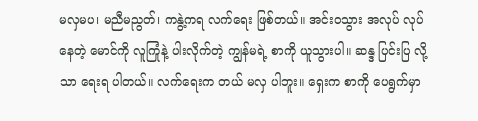မလှမပ၊ မညီမညွတ်၊ ကနွဲ့ကရ လက်ရေး ဖြစ်တယ်။ အင်းဝသွား အလုပ် လုပ်နေတဲ့ မောင်ကို လူကြုံနဲ့ ပါးလိုက်တဲ့ ကျွန်မရဲ့ စာကို ယူသွားပါ။ ဆန္ဒ ပြင်းပြ လို့သာ ရေးရ ပါတယ်။ လက်ရေးက တယ် မလှ ပါဘူး။ ရှေးက စာကို ပေရွက်မှာ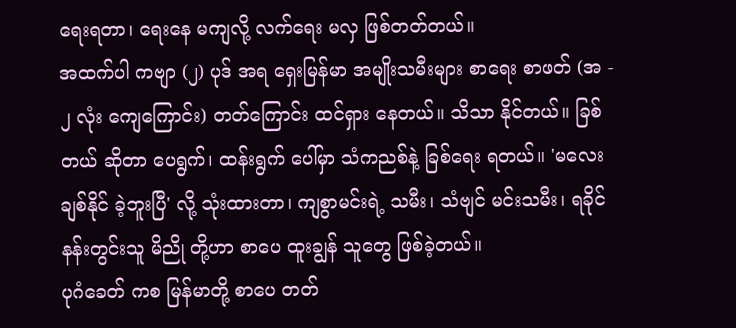ရေးရတာ၊ ရေးနေ မကျလို့ လက်ရေး မလှ ဖြစ်တတ်တယ်။
အထက်ပါ ကဗျာ (၂) ပုဒ် အရ ရှေးမြန်မာ အမျိုးသမီးများ စာရေး စာဖတ် (အ - ၂ လုံး ကျေကြောင်း) တတ်ကြောင်း ထင်ရှား နေတယ်။ သိသာ နိုင်တယ်။ ခြစ်တယ် ဆိုတာ ပေရွက်၊ ထန်းရွက် ပေါ်မှာ သံကညစ်နဲ့ ခြစ်ရေး ရတယ်။ 'မလေး ချစ်နိုင် ခဲ့ဘူးပြီ' လို့ သုံးထားတာ၊ ကျစွာမင်းရဲ့ သမီး၊ သံဗျင် မင်းသမီး၊ ရခိုင် နန်းတွင်းသူ မိညို တို့ဟာ စာပေ ထူးချွန် သူတွေ ဖြစ်ခဲ့တယ်။
ပုဂံခေတ် ကစ မြန်မာတို့ စာပေ တတ်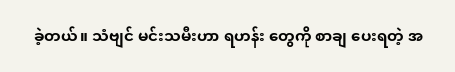ခဲ့တယ်။ သံဗျင် မင်းသမီးဟာ ရဟန်း တွေကို စာချ ပေးရတဲ့ အ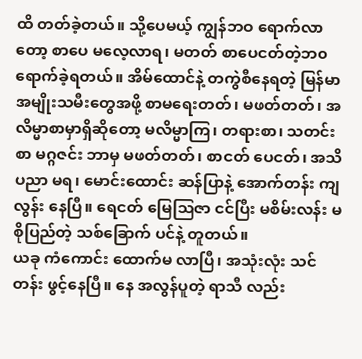ထိ တတ်ခဲ့တယ်။ သို့ပေမယ့် ကျွန်ဘဝ ရောက်လာတော့ စာပေ မလေ့လာရ၊ မတတ် စာပေငတ်တဲ့ဘ၀ ရောက်ခဲ့ရတယ်။ အိမ်ထောင်နဲ့ တကွဲစီနေရတဲ့ မြန်မာအမျိုးသမီးတွေအဖို့ စာမရေးတတ်၊ မဖတ်တတ်၊ အလိမ္မာစာမှာရှိဆိုတော့ မလိမ္မာကြ၊ တရားစာ၊ သတင်းစာ မဂ္ဂဇင်း ဘာမှ မဖတ်တတ်၊ စာငတ် ပေငတ်၊ အသိ ပညာ မရ၊ မောင်းထောင်း ဆန်ပြာနဲ့ အောက်တန်း ကျလွန်း နေပြီ။ ရေငတ် မြေသြဇာ ငင်ပြီး မစိမ်းလန်း မစိုပြည်တဲ့ သစ်ခြောက် ပင်နဲ့ တူတယ်။
ယခု ကံကောင်း ထောက်မ လာပြီ၊ အသုံးလုံး သင်တန်း ဖွင့်နေပြီ။ နေ အလွန်ပူတဲ့ ရာသီ လည်း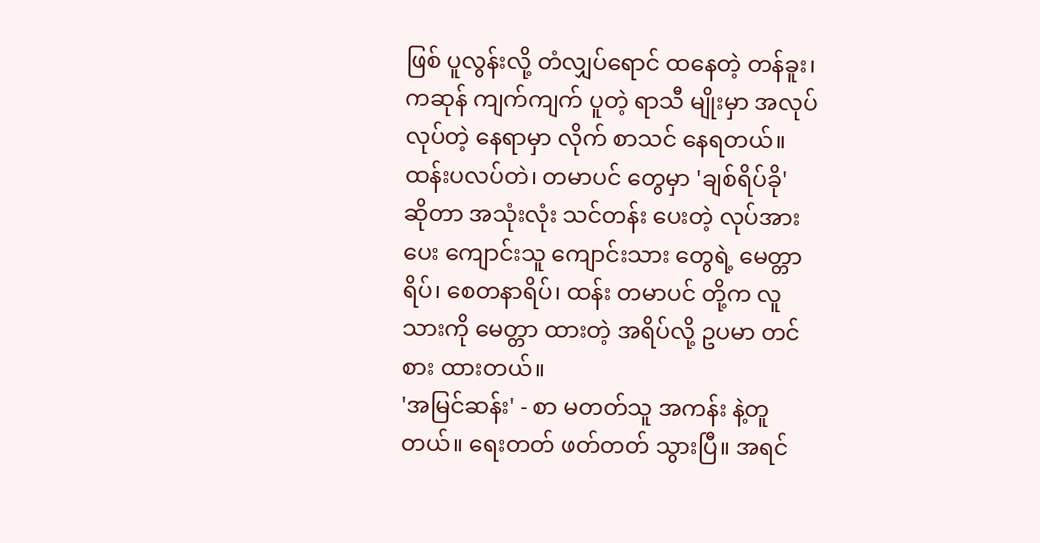ဖြစ် ပူလွန်းလို့ တံလျှပ်ရောင် ထနေတဲ့ တန်ခူး၊ ကဆုန် ကျက်ကျက် ပူတဲ့ ရာသီ မျိုးမှာ အလုပ် လုပ်တဲ့ နေရာမှာ လိုက် စာသင် နေရတယ်။ ထန်းပလပ်တဲ၊ တမာပင် တွေမှာ 'ချစ်ရိပ်ခို' ဆိုတာ အသုံးလုံး သင်တန်း ပေးတဲ့ လုပ်အားပေး ကျောင်းသူ ကျောင်းသား တွေရဲ့ မေတ္တာရိပ်၊ စေတနာရိပ်၊ ထန်း တမာပင် တို့က လူသားကို မေတ္တာ ထားတဲ့ အရိပ်လို့ ဥပမာ တင်စား ထားတယ်။
'အမြင်ဆန်း' - စာ မတတ်သူ အကန်း နဲ့တူတယ်။ ရေးတတ် ဖတ်တတ် သွားပြီ။ အရင်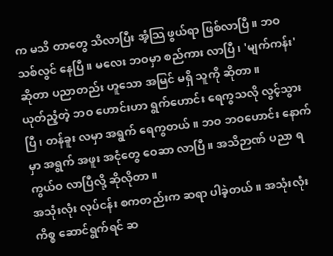က မသိ တာတွေ သိလာပြီး အံ့သြ ဖွယ်ရာ ဖြစ်လာပြီ။ ဘဝ သစ်လွင် နေပြီ။ မလေး ဘဝမှာ စည်ကား လာပြီ၊ 'မျက်ကန်း' ဆိုတာ ပညာတည်း ဟူသော အမြင် မရှိ သူကို ဆိုတာ။
ယုတ်ညံ့တဲ့ ဘဝ ဟောင်းဟာ ရွက်ဟောင်း ရေကွသလို လွင့်သွားပြီ၊ တန်ခူး လမှာ အရွက် ရေကွတယ်။ ဘဝ ဘဝဟောင်း နောက်မှာ အရွက် အဖူး အငုံတွေ ဝေဆာ လာပြီ။ အသိဉာဏ် ပညာ ရကွယ်ဝ လာပြီလို့ ဆိုလိုတာ။
အသုံးလုံး လုပ်ငန်း စကတည်းက ဆရာ ပါခဲ့တယ်။ အသုံးလုံး ကိစ္စ ဆောင်ရွက်ရင် ဆ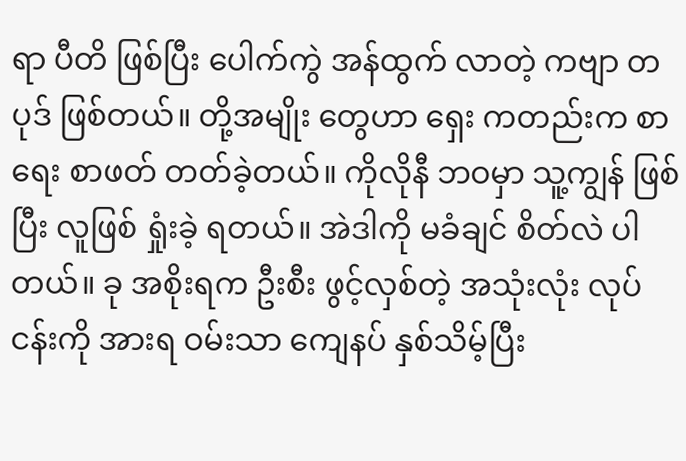ရာ ပီတိ ဖြစ်ပြီး ပေါက်ကွဲ အန်ထွက် လာတဲ့ ကဗျာ တပုဒ် ဖြစ်တယ်။ တို့အမျိုး တွေဟာ ရှေး ကတည်းက စာရေး စာဖတ် တတ်ခဲ့တယ်။ ကိုလိုနီ ဘဝမှာ သူ့ကျွန် ဖြစ်ပြီး လူဖြစ် ရှုံးခဲ့ ရတယ်။ အဲဒါကို မခံချင် စိတ်လဲ ပါတယ်။ ခု အစိုးရက ဦးစီး ဖွင့်လှစ်တဲ့ အသုံးလုံး လုပ်ငန်းကို အားရ ဝမ်းသာ ကျေနပ် နှစ်သိမ့်ပြီး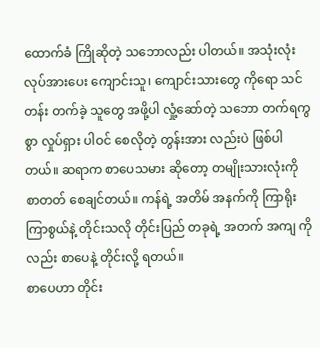ထောက်ခံ ကြိုဆိုတဲ့ သဘောလည်း ပါတယ်။ အသုံးလုံး လုပ်အားပေး ကျောင်းသူ၊ ကျောင်းသားတွေ ကိုရော သင်တန်း တက်ခဲ့ သူတွေ အဖို့ပါ လှုံ့ဆော်တဲ့ သဘော တက်ရကွစွာ လှုပ်ရှား ပါဝင် စေလိုတဲ့ တွန်းအား လည်းပဲ ဖြစ်ပါတယ်။ ဆရာက စာပေသမား ဆိုတော့ တမျိုးသားလုံးကို စာတတ် စေချင်တယ်။ ကန်ရဲ့ အတိမ် အနက်ကို ကြာရိုး ကြာစွယ်နဲ့ တိုင်းသလို တိုင်းပြည် တခုရဲ့ အတက် အကျ ကိုလည်း စာပေနဲ့ တိုင်းလို့ ရတယ်။
စာပေဟာ တိုင်း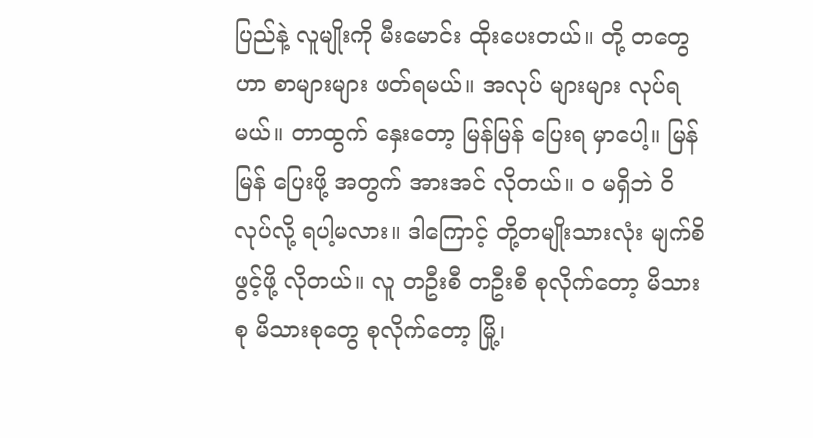ပြည်နဲ့ လူမျိုးကို မီးမောင်း ထိုးပေးတယ်။ တို့ တတွေဟာ စာများများ ဖတ်ရမယ်။ အလုပ် များများ လုပ်ရမယ်။ တာထွက် နှေးတော့ မြန်မြန် ပြေးရ မှာပေါ့။ မြန်မြန် ပြေးဖို့ အတွက် အားအင် လိုတယ်။ ဝ မရှိဘဲ ဝိလုပ်လို့ ရပါ့မလား။ ဒါကြောင့် တို့တမျိုးသားလုံး မျက်စိဖွင့်ဖို့ လိုတယ်။ လူ တဦးစီ တဦးစီ စုလိုက်တော့ မိသားစု မိသားစုတွေ စုလိုက်တော့ မြို့၊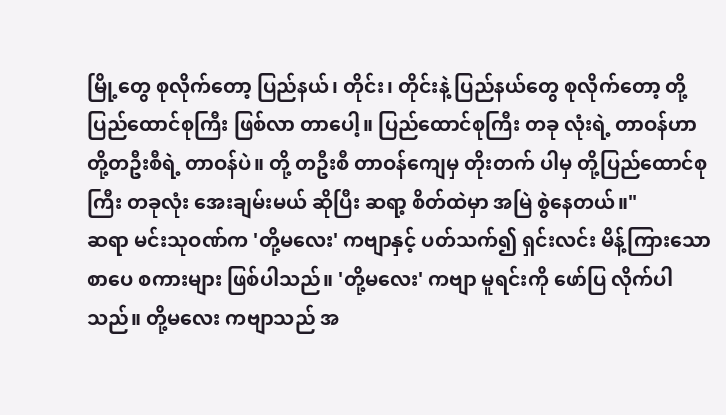မြို့တွေ စုလိုက်တော့ ပြည်နယ်၊ တိုင်း၊ တိုင်းနဲ့ ပြည်နယ်တွေ စုလိုက်တော့ တို့ ပြည်ထောင်စုကြီး ဖြစ်လာ တာပေါ့။ ပြည်ထောင်စုကြီး တခု လုံးရဲ့ တာဝန်ဟာ တို့တဦးစီရဲ့ တာဝန်ပဲ။ တို့ တဦးစီ တာဝန်ကျေမှ တိုးတက် ပါမှ တို့ပြည်ထောင်စုကြီး တခုလုံး အေးချမ်းမယ် ဆိုပြီး ဆရာ့ စိတ်ထဲမှာ အမြဲ စွဲနေတယ်။"
ဆရာ မင်းသုဝဏ်က 'တို့မလေး' ကဗျာနှင့် ပတ်သက်၍ ရှင်းလင်း မိန့်ကြားသော စာပေ စကားများ ဖြစ်ပါသည်။ 'တို့မလေး' ကဗျာ မူရင်းကို ဖော်ပြ လိုက်ပါသည်။ တို့မလေး ကဗျာသည် အ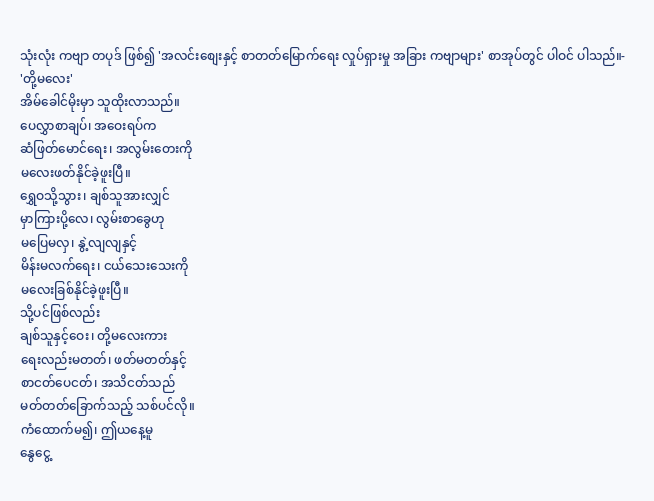သုံးလုံး ကဗျာ တပုဒ် ဖြစ်၍ 'အလင်းစျေးနှင့် စာတတ်မြောက်ရေး လှုပ်ရှားမှု အခြား ကဗျာများ' စာအုပ်တွင် ပါဝင် ပါသည်။-
'တို့မလေး'
အိမ်ခေါင်မိုးမှာ သူထိုးလာသည်။
ပေလွှာစာချပ်၊ အဝေးရပ်က
ဆံဖြတ်မောင်ရေး၊ အလွမ်းတေးကို
မလေးဖတ်နိုင်ခဲ့ဖူးပြီ။
ရွှေဝသို့သွား၊ ချစ်သူအားလျှင်
မှာကြားပို့လေ၊ လွမ်းစာခွေဟု
မပြေမလှ၊ နွဲ့လျလျနှင့်
မိန်းမလက်ရေး၊ ငယ်သေးသေးကို
မလေးခြစ်နိုင်ခဲ့ဖူးပြီ။
သို့ပင်ဖြစ်လည်း
ချစ်သူနှင့်ဝေး၊ တို့မလေးကား
ရေးလည်းမတတ်၊ ဖတ်မတတ်နှင့်
စာငတ်ပေငတ်၊ အသိငတ်သည်
မတ်တတ်ခြောက်သည့် သစ်ပင်လို။
ကံထောက်မ၍၊ ဤယနေ့မူ
နွေငွေ့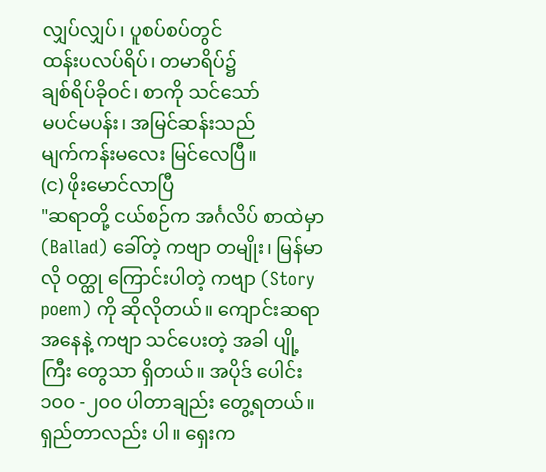လျှပ်လျှပ်၊ ပူစပ်စပ်တွင်
ထန်းပလပ်ရိပ်၊ တမာရိပ်၌
ချစ်ရိပ်ခိုဝင်၊ စာကို သင်သော်
မပင်မပန်း၊ အမြင်ဆန်းသည်
မျက်ကန်းမလေး မြင်လေပြီ။
(င) ဖိုးမောင်လာပြီ
"ဆရာတို့ ငယ်စဉ်က အင်္ဂလိပ် စာထဲမှာ (Ballad) ခေါ်တဲ့ ကဗျာ တမျိုး၊ မြန်မာလို ဝတ္ထု ကြောင်းပါတဲ့ ကဗျာ (Story poem) ကို ဆိုလိုတယ်။ ကျောင်းဆရာ အနေနဲ့ ကဗျာ သင်ပေးတဲ့ အခါ ပျို့ကြီး တွေသာ ရှိတယ်။ အပိုဒ် ပေါင်း ၁၀၀ -၂၀၀ ပါတာချည်း တွေ့ရတယ်။ ရှည်တာလည်း ပါ။ ရှေးက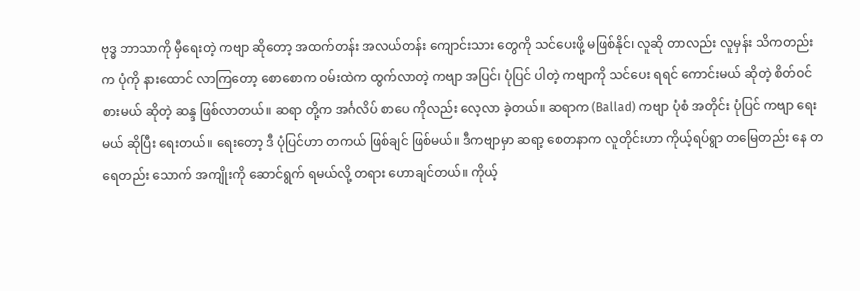ဗုဒ္ဓ ဘာသာကို မှီရေးတဲ့ ကဗျာ ဆိုတော့ အထက်တန်း အလယ်တန်း ကျောင်းသား တွေကို သင်ပေးဖို့ မဖြစ်နိုင်၊ လူဆို တာလည်း လူမှန်း သိကတည်းက ပုံကို နားထောင် လာကြတော့ စောစောက ဝမ်းထဲက ထွက်လာတဲ့ ကဗျာ အပြင်၊ ပုံပြင် ပါတဲ့ ကဗျာကို သင်ပေး ရရင် ကောင်းမယ် ဆိုတဲ့ စိတ်ဝင် စားမယ် ဆိုတဲ့ ဆန္ဒ ဖြစ်လာတယ်။ ဆရာ တို့က အင်္ဂလိပ် စာပေ ကိုလည်း လေ့လာ ခဲ့တယ်။ ဆရာက (Ballad) ကဗျာ ပုံစံ အတိုင်း ပုံပြင် ကဗျာ ရေးမယ် ဆိုပြီး ရေးတယ်။ ရေးတော့ ဒီ ပုံပြင်ဟာ တကယ် ဖြစ်ချင် ဖြစ်မယ်။ ဒီကဗျာမှာ ဆရာ့ စေတနာက လူတိုင်းဟာ ကိုယ့်ရပ်ရွာ တမြေတည်း နေ တရေတည်း သောက် အကျိုးကို ဆောင်ရွက် ရမယ်လို့ တရား ဟောချင်တယ်။ ကိုယ့်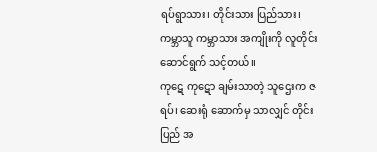ရပ်ရွာသား၊ တိုင်းသား ပြည်သား၊ ကမ္ဘာသူ ကမ္ဘာသား အကျိုးကို လူတိုင်း ဆောင်ရွက် သင့်တယ်။
ကုဋေ ကုဋော ချမ်းသာတဲ့ သူဌေးက ဇရပ်၊ ဆေးရုံ ဆောက်မှ သာလျှင် တိုင်းပြည် အ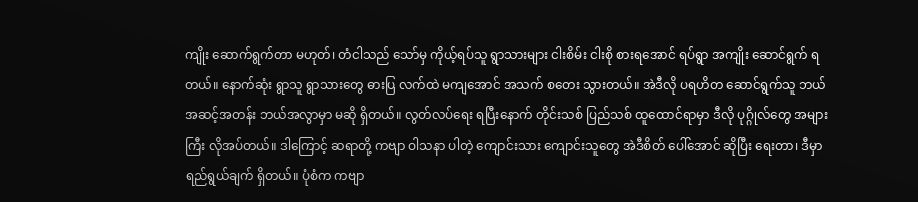ကျိုး ဆောက်ရွက်တာ မဟုတ်၊ တံငါသည် သော်မှ ကိုယ့်ရပ်သူ ရွာသားများ ငါးစိမ်း ငါးစို စားရအောင် ရပ်ရွာ အကျိုး ဆောင်ရွက် ရတယ်။ နောက်ဆုံး ရွာသူ ရွာသားတွေ ဓားပြ လက်ထဲ မကျအောင် အသက် စတေး သွားတယ်။ အဲဒီလို ပရဟိတ ဆောင်ရွက်သူ ဘယ် အဆင့်အတန်း ဘယ်အလွာမှာ မဆို ရှိတယ်။ လွတ်လပ်ရေး ရပြီးနောက် တိုင်းသစ် ပြည်သစ် ထူထောင်ရာမှာ ဒီလို ပုဂ္ဂိုလ်တွေ အများကြီး လိုအပ်တယ်။ ဒါကြောင့် ဆရာတို့ ကဗျာ ဝါသနာ ပါတဲ့ ကျောင်းသား ကျောင်းသူတွေ အဲဒီစိတ် ပေါ်အောင် ဆိုပြီး ရေးတာ၊ ဒီမှာ ရည်ရွယ်ချက် ရှိတယ်။ ပုံစံက ကဗျာ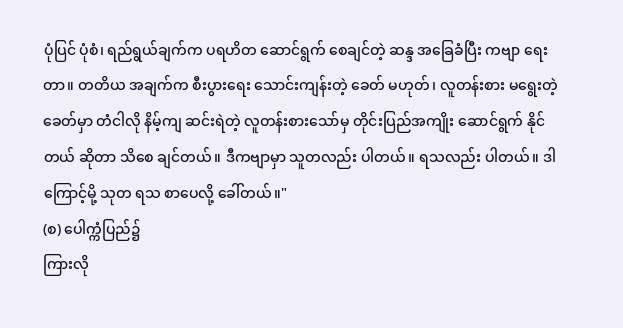ပုံပြင် ပုံစံ၊ ရည်ရွယ်ချက်က ပရဟိတ ဆောင်ရွက် စေချင်တဲ့ ဆန္ဒ အခြေခံပြီး ကဗျာ ရေးတာ။ တတိယ အချက်က စီးပွားရေး သောင်းကျန်းတဲ့ ခေတ် မဟုတ်၊ လူတန်းစား မရွေးတဲ့ ခေတ်မှာ တံငါလို နိမ့်ကျ ဆင်းရဲတဲ့ လူတန်းစားသော်မှ တိုင်းပြည်အကျိုး ဆောင်ရွက် နိုင်တယ် ဆိုတာ သိစေ ချင်တယ်။ ဒီကဗျာမှာ သူတလည်း ပါတယ်။ ရသလည်း ပါတယ်။ ဒါကြောင့်မို့ သုတ ရသ စာပေလို့ ခေါ်တယ်။"
(စ) ပေါက္ကံပြည်၌
ကြားလို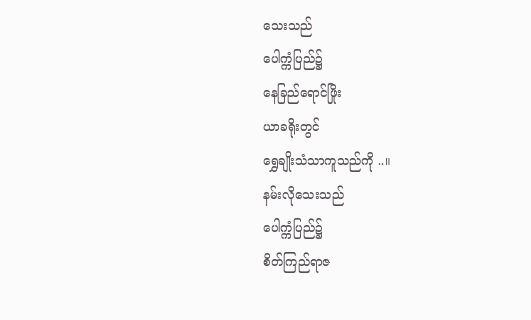သေးသည်
ပေါက္ကံပြည်၌
နေခြည်ရောင်ဖြိုး
ယာခရိုးတွင်
ရွှေချိုးသံသာကူသည်ကို ..။
နမ်းလိုသေးသည်
ပေါက္ကံပြည်၌
စိတ်ကြည်ရာဇ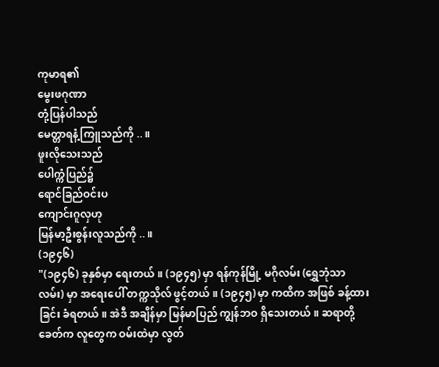ကုမာရ၏
မွေးဖဂုဏာ
တုံ့ပြန်ပါသည်
မေတ္တာရနံ့ကြူသည်ကို ..။
ဖူးလိုသေးသည်
ပေါက္ကံပြည်၌
ရောင်ခြည်ဝင်းပ
ကျောင်းဂူလှဟု
မြန်မာ့ဦးစွန်းလူသည်ကို ..။
(၁၉၄၆)
"(၁၉၄၆) ခုနှစ်မှာ ရေးတယ်။ (၁၉၄၅) မှာ ရန်ကုန်မြို့ မဂိုလမ်း (ရွှေဘုံသာ လမ်း) မှာ အရေးပေါ် တက္ကသိုလ် ဖွင့်တယ်။ (၁၉၄၅) မှာ ကထိက အဖြစ် ခန့်ထားခြင်း ခံရတယ်။ အဲဒီ အချိန်မှာ မြန်မာပြည် ကျွန်ဘဝ ရှိသေးတယ်။ ဆရာတို့ ခေတ်က လူတွေက ဝမ်းထဲမှာ လွတ်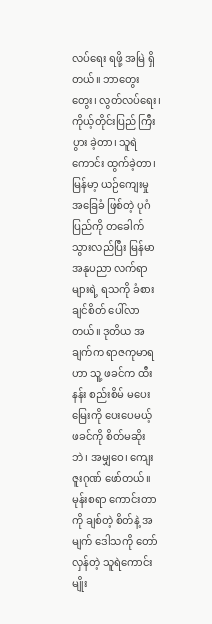လပ်ရေး ရဖို့ အမြဲ ရှိတယ်။ ဘာတွေးတွေး၊ လွတ်လပ်ရေး၊ ကိုယ့်တိုင်းပြည် ကြီးပွား ခဲ့တာ၊ သူရဲကောင်း ထွက်ခဲ့တာ၊ မြန်မာ့ ယဉ်ကျေးမှု အခြေခံ ဖြစ်တဲ့ ပုဂံ ပြည်ကို တခေါက် သွားလည်ပြီး မြန်မာ အနုပညာ လက်ရာ များရဲ့ ရသကို ခံစား ချင်စိတ် ပေါ်လာတယ်။ ဒုတိယ အချက်က ရာဇကုမာရဟာ သူ့ ဖခင်က ထီးနန်း စည်းစိမ် မပေး မြေးကို ပေးပေမယ့် ဖခင်ကို စိတ်မဆိုးဘဲ၊ အမျှဝေ၊ ကျေးဇူးဂုဏ် ဖော်တယ်။ မုန်းစရာ ကောင်းတာကို ချစ်တဲ့ စိတ်နဲ့ အမျက် ဒေါသကို တော်လှန်တဲ့ သူရဲကောင်းမျိုး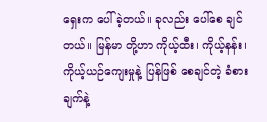ရှေးက ပေါ်ခဲ့တယ်။ ခုလည်း ပေါ်စေ ချင်တယ်။ မြန်မာ တို့ဟာ ကိုယ့်ထီး၊ ကိုယ့်နန်း၊ ကိုယ့်ယဉ်ကျေးမှုနဲ့ ပြန်ဖြစ် စေချင်တဲ့ ခံစားချက်နဲ့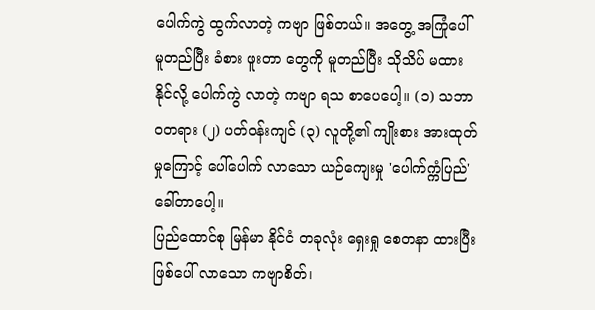ပေါက်ကွဲ ထွက်လာတဲ့ ကဗျာ ဖြစ်တယ်။ အတွေ့ အကြုံပေါ် မူတည်ပြီး ခံစား ဖူးတာ တွေကို မူတည်ပြီး သိုသိပ် မထားနိုင်လို့ ပေါက်ကွဲ လာတဲ့ ကဗျာ ရသ စာပေပေါ့။ (၁) သဘာဝတရား (၂) ပတ်ဝန်းကျင် (၃) လူတို့၏ ကျိုးစား အားထုတ် မှုကြောင့် ပေါ်ပေါက် လာသော ယဉ်ကျေးမှု 'ပေါက်က္ကံပြည်' ခေါ်တာပေါ့။
ပြည်ထောင်စု မြန်မာ နိုင်ငံ တခုလုံး ရှေးရှု စေတနာ ထားပြီး ဖြစ်ပေါ် လာသော ကဗျာစိတ်၊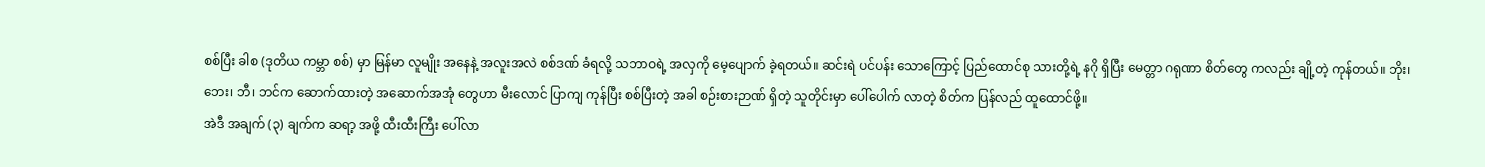စစ်ပြီး ခါစ (ဒုတိယ ကမ္ဘာ စစ်) မှာ မြန်မာ လူမျိုး အနေနဲ့ အလူးအလဲ စစ်ဒဏ် ခံရလို့ သဘာဝရဲ့ အလှကို မေ့ပျောက် ခဲ့ရတယ်။ ဆင်းရဲ ပင်ပန်း သောကြောင့် ပြည်ထောင်စု သားတို့ရဲ့ နဂို ရှိပြီး မေတ္တာ ဂရုဏာ စိတ်တွေ ကလည်း ချို့တဲ့ ကုန်တယ်။ ဘိုး၊ ဘေး၊ ဘီ၊ ဘင်က ဆောက်ထားတဲ့ အဆောက်အအုံ တွေဟာ မီးလောင် ပြာကျ ကုန်ပြီး စစ်ပြီးတဲ့ အခါ စဉ်းစားဉာဏ် ရှိတဲ့ သူတိုင်းမှာ ပေါ်ပေါက် လာတဲ့ စိတ်က ပြန်လည် ထူထောင်ဖို့။
အဲဒီ အချက် (၃) ချက်က ဆရာ့ အဖို့ ထီးထီးကြီး ပေါ်လာ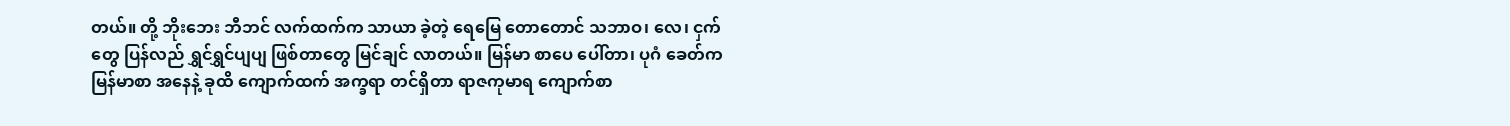တယ်။ တို့ ဘိုးဘေး ဘီဘင် လက်ထက်က သာယာ ခဲ့တဲ့ ရေမြေ တောတောင် သဘာဝ၊ လေ၊ ငှက်တွေ ပြန်လည် ရွှင်ရွှင်ပျပျ ဖြစ်တာတွေ မြင်ချင် လာတယ်။ မြန်မာ စာပေ ပေါ်တာ၊ ပုဂံ ခေတ်က မြန်မာစာ အနေနဲ့ ခုထိ ကျောက်ထက် အက္ခရာ တင်ရှိတာ ရာဇကုမာရ ကျောက်စာ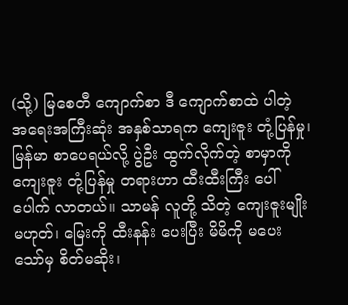(သို့) မြစေတီ ကျောက်စာ ဒီ ကျောက်စာထဲ ပါတဲ့ အရေးအကြီးဆုံး အနှစ်သာရက ကျေးဇူး တုံ့ပြန်မှု၊ မြန်မာ စာပေရယ်လို့ ပွဲဦး ထွက်လိုက်တဲ့ စာမှာကို ကျေးဇူး တုံ့ပြန်မှု တရားဟာ ထီးထီးကြီး ပေါ်ပေါက် လာတယ်။ သာမန် လူတို့ သိတဲ့ ကျေးဇူးမျိုး မဟုတ်၊ မြေးကို ထီးနန်း ပေးပြီး မိမိကို မပေး သော်မှ စိတ်မဆိုး၊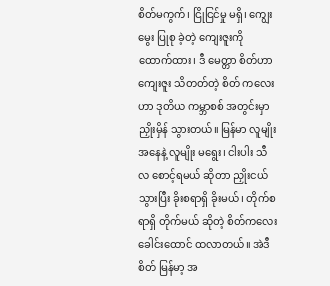စိတ်မကွက်၊ ငြိုငြင်မှု မရှိ၊ ကျွေးမွေး ပြုစု ခဲ့တဲ့ ကျေးဇူးကို ထောက်ထား၊ ဒီ မေတ္တာ စိတ်ဟာ ကျေးဇူး သိတတ်တဲ့ စိတ် ကလေးဟာ ဒုတိယ ကမ္ဘာစစ် အတွင်းမှာ ညှိုးမှိန် သွားတယ်။ မြန်မာ လူမျိုး အနေနဲ့ လူမျိုး မရွေး၊ ငါးပါး သီလ စောင့်ရမယ် ဆိုတာ ညှိုးငယ် သွားပြီး ခိုးစရာရှိ ခိုးမယ်၊ တိုက်စရာရှိ တိုက်မယ် ဆိုတဲ့ စိတ်ကလေး ခေါင်းထောင် ထလာတယ်။ အဲဒီစိတ် မြန်မာ့ အ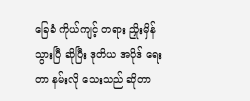ခြေခံ ကိုယ်ကျင့် တရား ညှိုးမှိန် သွားပြီ ဆိုပြီး ဒုတိယ အပိုဒ် ရေးတာ နမ်းလို သေးသည် ဆိုတာ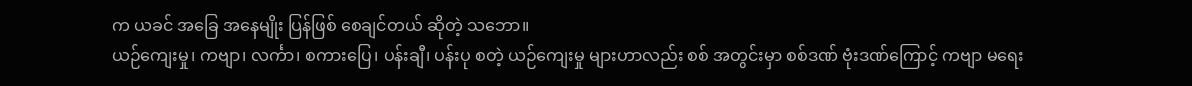က ယခင် အခြေ အနေမျိုး ပြန်ဖြစ် စေချင်တယ် ဆိုတဲ့ သဘော။
ယဉ်ကျေးမှု၊ ကဗျာ၊ လင်္ကာ၊ စကားပြေ၊ ပန်းချီ၊ ပန်းပု စတဲ့ ယဉ်ကျေးမှု များဟာလည်း စစ် အတွင်းမှာ စစ်ဒဏ် ဗုံးဒဏ်ကြောင့် ကဗျာ မရေး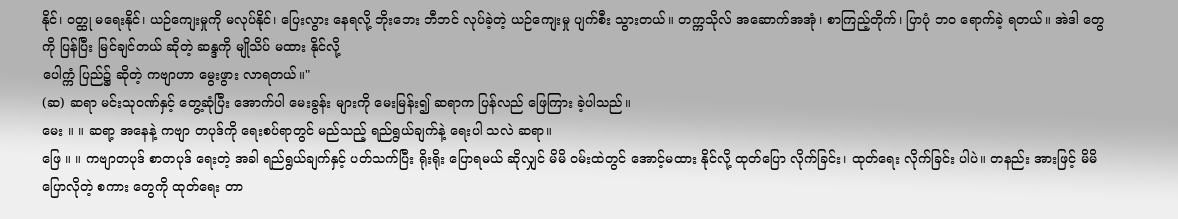နိုင်၊ ဝတ္ထု မရေးနိုင်၊ ယဉ်ကျေးမှုကို မလုပ်နိုင်၊ ပြေးလွား နေရလို့ ဘိုးဘေး ဘီဘင် လုပ်ခဲ့တဲ့ ယဉ်ကျေးမှု ပျက်စီး သွားတယ်။ တက္ကသိုလ် အဆောက်အအုံ၊ စာကြည့်တိုက်၊ ပြာပုံ ဘဝ ရောက်ခဲ့ ရတယ်။ အဲဒါ တွေကို ပြန်ပြီး မြင်ချင်တယ် ဆိုတဲ့ ဆန္ဒကို မျိုသိပ် မထား နိုင်လို့
ပေါက္ကံ ပြည်၌ ဆိုတဲ့ ကဗျာဟာ မွေးဖွား လာရတယ်။"
(ဆ) ဆရာ မင်းသုဝဏ်နှင့် တွေ့ဆုံပြီး အောက်ပါ မေးခွန်း များကို မေးမြန်း၍ ဆရာက ပြန်လည် ဖြေကြား ခဲ့ပါသည်။
မေး ။ ။ ဆရာ့ အနေနဲ့ ကဗျာ တပုဒ်ကို ရေးစပ်ရာတွင် မည်သည့် ရည်ရွယ်ချက်နဲ့ ရေးပါ သလဲ ဆရာ။
ဖြေ ။ ။ ကဗျာတပုဒ် စာတပုဒ် ရေးတဲ့ အခါ ရည်ရွယ်ချက်နှင့် ပတ်သက်ပြီး ရိုးရိုး ပြောရမယ် ဆိုလျှင် မိမိ ဝမ်းထဲတွင် အောင့်မထား နိုင်လို့ ထုတ်ပြော လိုက်ခြင်း၊ ထုတ်ရေး လိုက်ခြင်း ပါပဲ။ တနည်း အားဖြင့် မိမိ ပြောလိုတဲ့ စကား တွေကို ထုတ်ရေး တာ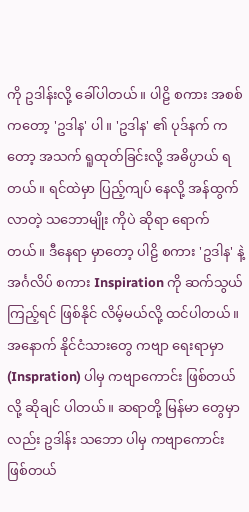ကို ဥဒါန်းလို့ ခေါ်ပါတယ်။ ပါဠိ စကား အစစ် ကတော့ 'ဥဒါန' ပါ။ 'ဥဒါန' ၏ ပုဒ်နက် ကတော့ အသက် ရူထုတ်ခြင်းလို့ အဓိပ္ပာယ် ရတယ်။ ရင်ထဲမှာ ပြည့်ကျပ် နေလို့ အန်ထွက် လာတဲ့ သဘောမျိုး ကိုပဲ ဆိုရာ ရောက်တယ်။ ဒီနေရာ မှာတော့ ပါဠိ စကား 'ဥဒါန' နဲ့ အင်္ဂလိပ် စကား Inspiration ကို ဆက်သွယ် ကြည့်ရင် ဖြစ်နိုင် လိမ့်မယ်လို့ ထင်ပါတယ်။ အနောက် နိုင်ငံသားတွေ ကဗျာ ရေးရာမှာ (Inspration) ပါမှ ကဗျာကောင်း ဖြစ်တယ်လို့ ဆိုချင် ပါတယ်။ ဆရာတို့ မြန်မာ တွေမှာလည်း ဥဒါန်း သဘော ပါမှ ကဗျာကောင်း ဖြစ်တယ်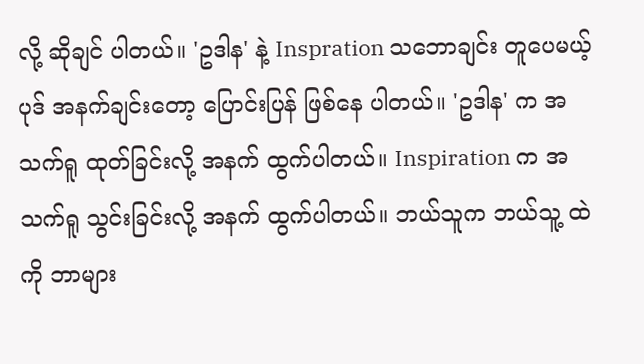လို့ ဆိုချင် ပါတယ်။ 'ဥဒါန' နဲ့ Inspration သဘောချင်း တူပေမယ့် ပုဒ် အနက်ချင်းတော့ ပြောင်းပြန် ဖြစ်နေ ပါတယ်။ 'ဥဒါန' က အသက်ရူ ထုတ်ခြင်းလို့ အနက် ထွက်ပါတယ်။ Inspiration က အသက်ရူ သွင်းခြင်းလို့ အနက် ထွက်ပါတယ်။ ဘယ်သူက ဘယ်သူ့ ထဲကို ဘာများ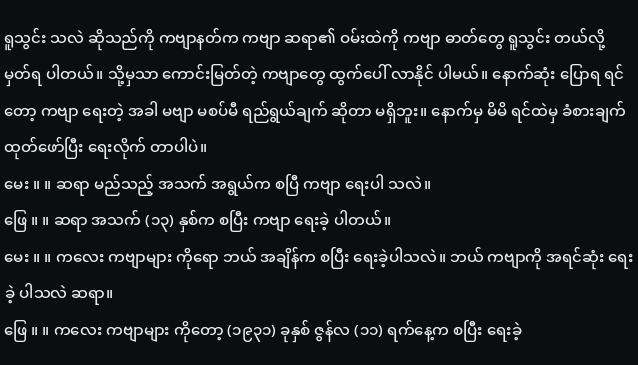ရူသွင်း သလဲ ဆိုသည်ကို ကဗျာနတ်က ကဗျာ ဆရာ၏ ဝမ်းထဲကို ကဗျာ ဓာတ်တွေ ရူသွင်း တယ်လို့ မှတ်ရ ပါတယ်။ သို့မှသာ ကောင်းမြတ်တဲ့ ကဗျာတွေ ထွက်ပေါ် လာနိုင် ပါမယ်။ နောက်ဆုံး ပြောရ ရင်တော့ ကဗျာ ရေးတဲ့ အခါ မဗျာ မစပ်မီ ရည်ရွယ်ချက် ဆိုတာ မရှိဘူး။ နောက်မှ မိမိ ရင်ထဲမှ ခံစားချက် ထုတ်ဖော်ပြီး ရေးလိုက် တာပါပဲ။
မေး ။ ။ ဆရာ မည်သည့် အသက် အရွယ်က စပြီ ကဗျာ ရေးပါ သလဲ။
ဖြေ ။ ။ ဆရာ အသက် (၁၃) နှစ်က စပြီး ကဗျာ ရေးခဲ့ ပါတယ်။
မေး ။ ။ ကလေး ကဗျာများ ကိုရော ဘယ် အချိန်က စပြီး ရေးခဲ့ပါသလဲ။ ဘယ် ကဗျာကို အရင်ဆုံး ရေးခဲ့ ပါသလဲ ဆရာ။
ဖြေ ။ ။ ကလေး ကဗျာများ ကိုတော့ (၁၉၃၁) ခုနှစ် ဇွန်လ (၁၁) ရက်နေ့က စပြီး ရေးခဲ့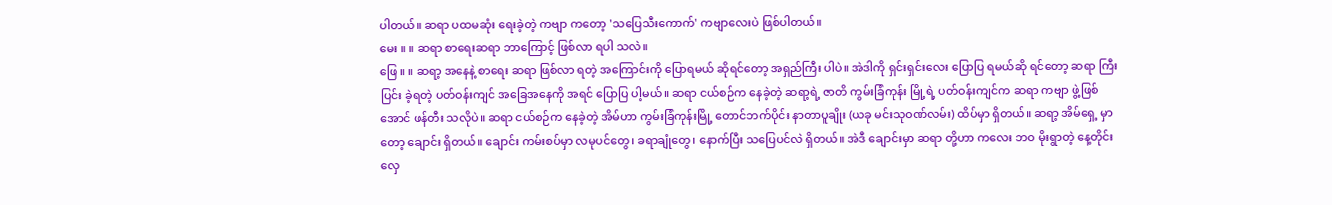ပါတယ်။ ဆရာ ပထမဆုံး ရေးခဲ့တဲ့ ကဗျာ ကတော့ 'သပြေသီးကောက်' ကဗျာလေးပဲ ဖြစ်ပါတယ်။
မေး ။ ။ ဆရာ စာရေးဆရာ ဘာကြောင့် ဖြစ်လာ ရပါ သလဲ။
ဖြေ ။ ။ ဆရာ့ အနေနဲ့ စာရေး ဆရာ ဖြစ်လာ ရတဲ့ အကြောင်းကို ပြောရမယ် ဆိုရင်တော့ အရှည်ကြီး ပါပဲ။ အဲဒါကို ရှင်းရှင်းလေး ပြောပြ ရမယ်ဆို ရင်တော့ ဆရာ ကြီးပြင်း ခဲ့ရတဲ့ ပတ်ဝန်းကျင် အခြေအနေကို အရင် ပြောပြ ပါ့မယ်။ ဆရာ ငယ်စဉ်က နေခဲ့တဲ့ ဆရာ့ရဲ့ ဇာတိ ကွမ်းခြံကုန်း မြို့ရဲ့ ပတ်ဝန်းကျင်က ဆရာ ကဗျာ ဖွဲ့ဖြစ်အောင် ဖန်တီး သလိုပဲ။ ဆရာ ငယ်စဉ်က နေခဲ့တဲ့ အိမ်ဟာ ကွမ်းခြံကုန်းမြို့ တောင်ဘက်ပိုင်း နာတာပူချိုး (ယခု မင်းသုဝဏ်လမ်း) ထိပ်မှာ ရှိတယ်။ ဆရာ့ အိမ်ရှေ့ မှာတော့ ချောင်း ရှိတယ်။ ချောင်း ကမ်းစပ်မှာ လမုပင်တွေ၊ ခရာချုံတွေ၊ နောက်ပြီး သပြေပင်လဲ ရှိတယ်။ အဲဒီ ချောင်းမှာ ဆရာ တို့ဟာ ကလေး ဘဝ မိုးရွာတဲ့ နေ့တိုင်း လှေ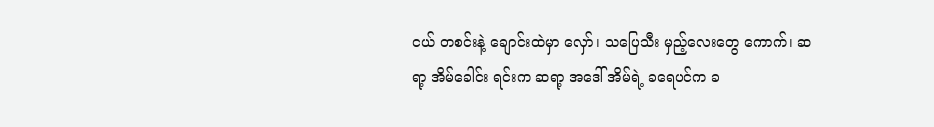ငယ် တစင်းနဲ့ ချောင်းထဲမှာ လှော်၊ သပြေသီး မှည့်လေးတွေ ကောက်၊ ဆရာ့ အိမ်ခေါင်း ရင်းက ဆရာ့ အဒေါ် အိမ်ရဲ့ ခရေပင်က ခ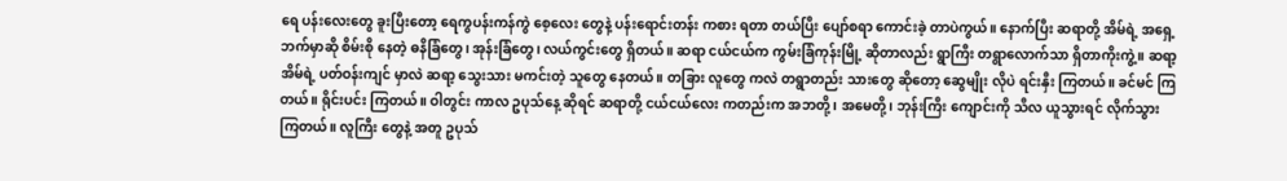ရေ ပန်းလေးတွေ ခူးပြီးတော့ ရေကွပန်းကန်ကွဲ စေ့လေး တွေနဲ့ ပန်းရောင်းတန်း ကစား ရတာ တယ်ပြီး ပျော်စရာ ကောင်းခဲ့ တာပဲကွယ်။ နောက်ပြီး ဆရာတို့ အိမ်ရဲ့ အရှေ့ ဘက်မှာဆို စိမ်းစို နေတဲ့ ဓနိခြံတွေ၊ အုန်းခြံတွေ၊ လယ်ကွင်းတွေ ရှိတယ်။ ဆရာ ငယ်ငယ်က ကွမ်းခြံကုန်းမြို့ ဆိုတာလည်း ရွာကြီး တရွာလောက်သာ ရှိတာကိုးကွဲ့။ ဆရာ့ အိမ်ရဲ့ ပတ်ဝန်းကျင် မှာလဲ ဆရာ့ သွေးသား မကင်းတဲ့ သူတွေ နေတယ်။ တခြား လူတွေ ကလဲ တရွာတည်း သားတွေ ဆိုတော့ ဆွေမျိုး လိုပဲ ရင်းနှီး ကြတယ်။ ခင်မင် ကြတယ်။ ရိုင်းပင်း ကြတယ်။ ဝါတွင်း ကာလ ဥပုသ်နေ့ ဆိုရင် ဆရာတို့ ငယ်ငယ်လေး ကတည်းက အဘတို့၊ အမေတို့၊ ဘုန်းကြီး ကျောင်းကို သီလ ယူသွားရင် လိုက်သွား ကြတယ်။ လူကြီး တွေနဲ့ အတူ ဥပုသ်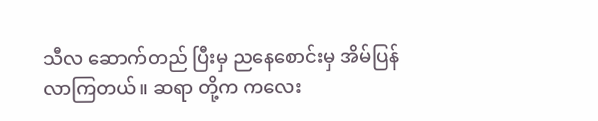သီလ ဆောက်တည် ပြီးမှ ညနေစောင်းမှ အိမ်ပြန် လာကြတယ်။ ဆရာ တို့က ကလေး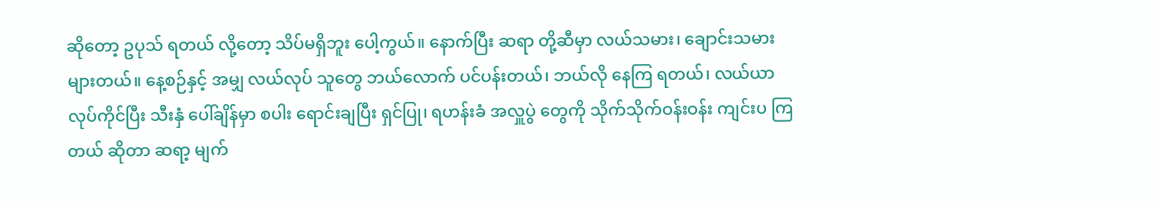ဆိုတော့ ဥပုသ် ရတယ် လို့တော့ သိပ်မရှိဘူး ပေါ့ကွယ်။ နောက်ပြီး ဆရာ တို့ဆီမှာ လယ်သမား၊ ချောင်းသမား များတယ်။ နေ့စဉ်နှင့် အမျှ လယ်လုပ် သူတွေ ဘယ်လောက် ပင်ပန်းတယ်၊ ဘယ်လို နေကြ ရတယ်၊ လယ်ယာ လုပ်ကိုင်ပြီး သီးနှံ ပေါ်ချိန်မှာ စပါး ရောင်းချပြီး ရှင်ပြု၊ ရဟန်းခံ အလှူပွဲ တွေကို သိုက်သိုက်ဝန်းဝန်း ကျင်းပ ကြတယ် ဆိုတာ ဆရာ့ မျက်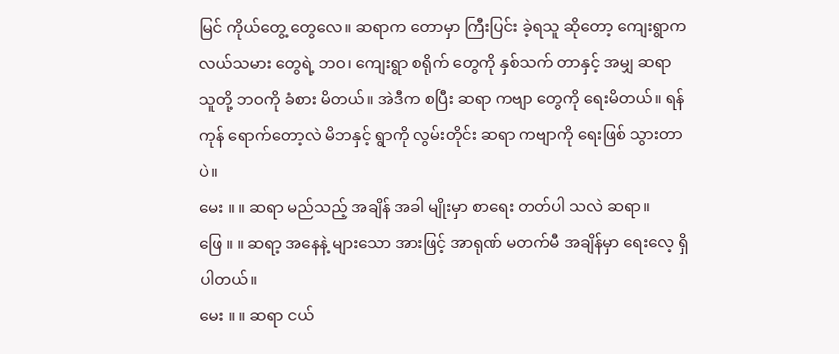မြင် ကိုယ်တွေ့ တွေလေ။ ဆရာက တောမှာ ကြီးပြင်း ခဲ့ရသူ ဆိုတော့ ကျေးရွာက လယ်သမား တွေရဲ့ ဘဝ၊ ကျေးရွာ စရိုက် တွေကို နှစ်သက် တာနှင့် အမျှ ဆရာ သူတို့ ဘဝကို ခံစား မိတယ်။ အဲဒီက စပြီး ဆရာ ကဗျာ တွေကို ရေးမိတယ်။ ရန်ကုန် ရောက်တော့လဲ မိဘနှင့် ရွာကို လွမ်းတိုင်း ဆရာ ကဗျာကို ရေးဖြစ် သွားတာပဲ။
မေး ။ ။ ဆရာ မည်သည့် အချိန် အခါ မျိုးမှာ စာရေး တတ်ပါ သလဲ ဆရာ။
ဖြေ ။ ။ ဆရာ့ အနေနဲ့ များသော အားဖြင့် အာရုဏ် မတက်မီ အချိန်မှာ ရေးလေ့ ရှိပါတယ်။
မေး ။ ။ ဆရာ ငယ်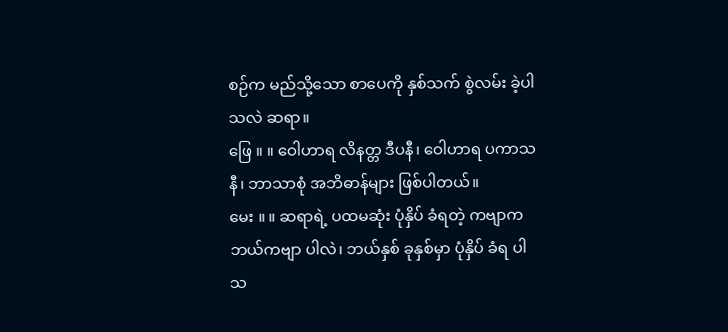စဉ်က မည်သို့သော စာပေကို နှစ်သက် စွဲလမ်း ခဲ့ပါ သလဲ ဆရာ။
ဖြေ ။ ။ ဝေါဟာရ လိနတ္တ ဒီပနီ၊ ဝေါဟာရ ပကာသနီ၊ ဘာသာစုံ အဘိဓာန်များ ဖြစ်ပါတယ်။
မေး ။ ။ ဆရာရဲ့ ပထမဆုံး ပုံနှိပ် ခံရတဲ့ ကဗျာက ဘယ်ကဗျာ ပါလဲ၊ ဘယ်နှစ် ခုနှစ်မှာ ပုံနှိပ် ခံရ ပါသ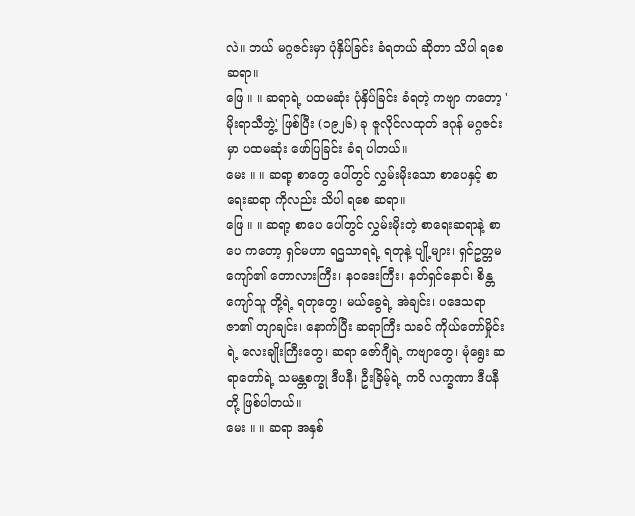လဲ။ ဘယ် မဂ္ဂဇင်းမှာ ပုံနှိပ်ခြင်း ခံရတယ် ဆိုတာ သိပါ ရစေ ဆရာ။
ဖြေ ။ ။ ဆရာရဲ့ ပထမဆုံး ပုံနှိပ်ခြင်း ခံရတဲ့ ကဗျာ ကတော့ 'မိုးရာသီဘွဲ့' ဖြစ်ပြီး (၁၉၂၆) ခု ဇူလိုင်လထုတ် ဒဂုန် မဂ္ဂဇင်းမှာ ပထမဆုံး ဖော်ပြခြင်း ခံရ ပါတယ်။
မေး ။ ။ ဆရာ့ စာတွေ ပေါ်တွင် လွှမ်းမိုးသော စာပေနှင့် စာရေးဆရာ ကိုလည်း သိပါ ရစေ ဆရာ။
ဖြေ ။ ။ ဆရာ့ စာပေ ပေါ်တွင် လွှမ်းမိုးတဲ့ စာရေးဆရာနဲ့ စာပေ ကတော့ ရှင်မဟာ ရဌသာရရဲ့ ရတုနဲ့ ပျို့များ၊ ရှင်ဥတ္တမကျော်၏ တောလားကြီး၊ နဝဒေးကြီး၊ နတ်ရှင်နောင်၊ စိန္တကျော်သူ တို့ရဲ့ ရတုတွေ၊ မယ်ခွေရဲ့ အဲချင်း၊ ပဒေသရာဇာ၏ တျာချင်း၊ နောက်ပြီး ဆရာကြီး သခင် ကိုယ်တော်မှိုင်းရဲ့ လေးချိုးကြီးတွေ၊ ဆရာ ဇော်ဂျီရဲ့ ကဗျာတွေ၊ မုံရွေး ဆရာတော်ရဲ့ သမန္တစက္ခု ဒီပနီ၊ ဦးခြိမ့်ရဲ့ ကဝိ လက္ခဏာ ဒီပနီတို့ ဖြစ်ပါတယ်။
မေး ။ ။ ဆရာ အနှစ်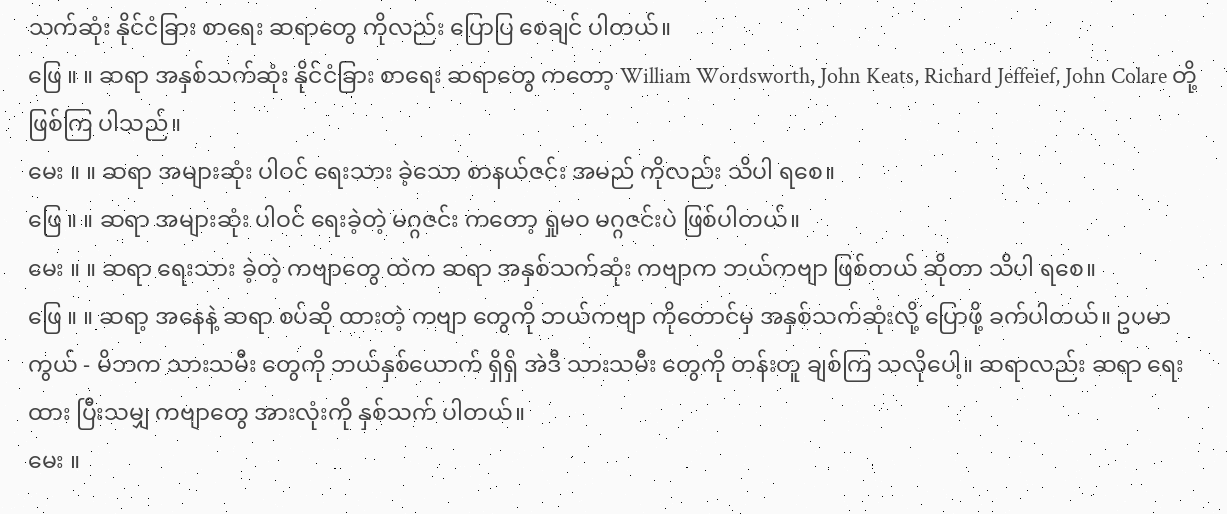သက်ဆုံး နိုင်ငံခြား စာရေး ဆရာတွေ ကိုလည်း ပြောပြ စေချင် ပါတယ်။
ဖြေ ။ ။ ဆရာ အနှစ်သက်ဆုံး နိုင်ငံခြား စာရေး ဆရာတွေ ကတော့ William Wordsworth, John Keats, Richard Jeffeief, John Colare တို့ ဖြစ်ကြ ပါသည်။
မေး ။ ။ ဆရာ အများဆုံး ပါဝင် ရေးသား ခဲ့သော စာနယ်ဇင်း အမည် ကိုလည်း သိပါ ရစေ။
ဖြေ ။ ။ ဆရာ အများဆုံး ပါဝင် ရေးခဲ့တဲ့ မဂ္ဂဇင်း ကတော့ ရှုမဝ မဂ္ဂဇင်းပဲ ဖြစ်ပါတယ်။
မေး ။ ။ ဆရာ ရေးသား ခဲ့တဲ့ ကဗျာတွေ ထဲက ဆရာ အနှစ်သက်ဆုံး ကဗျာက ဘယ်ကဗျာ ဖြစ်တယ် ဆိုတာ သိပါ ရစေ။
ဖြေ ။ ။ ဆရာ့ အနေနဲ့ ဆရာ စပ်ဆို ထားတဲ့ ကဗျာ တွေကို ဘယ်ကဗျာ ကိုတောင်မှ အနှစ်သက်ဆုံးလို့ ပြောဖို့ ခက်ပါတယ်။ ဥပမာကွယ် - မိဘက သားသမီး တွေကို ဘယ်နှစ်ယောက် ရှိရှိ အဲဒီ သားသမီး တွေကို တန်းတူ ချစ်ကြ သလိုပေါ့။ ဆရာလည်း ဆရာ ရေးထား ပြီးသမျှ ကဗျာတွေ အားလုံးကို နှစ်သက် ပါတယ်။
မေး ။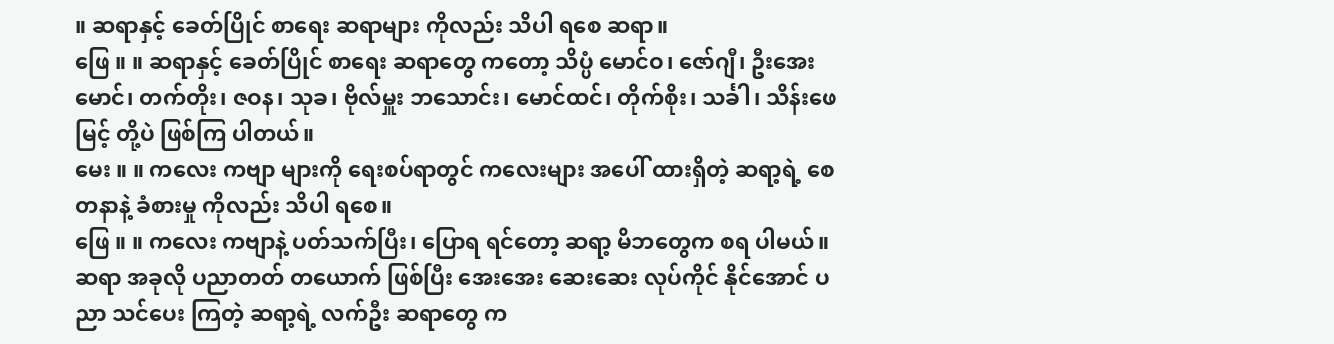။ ဆရာနှင့် ခေတ်ပြိုင် စာရေး ဆရာများ ကိုလည်း သိပါ ရစေ ဆရာ။
ဖြေ ။ ။ ဆရာနှင့် ခေတ်ပြိုင် စာရေး ဆရာတွေ ကတော့ သိပ္ပံ မောင်ဝ၊ ဇော်ဂျီ၊ ဦးအေးမောင်၊ တက်တိုး၊ ဇဝန၊ သုခ၊ ဗိုလ်မှူး ဘသောင်း၊ မောင်ထင်၊ တိုက်စိုး၊ သင်္ခါ၊ သိန်းဖေမြင့် တို့ပဲ ဖြစ်ကြ ပါတယ်။
မေး ။ ။ ကလေး ကဗျာ များကို ရေးစပ်ရာတွင် ကလေးများ အပေါ် ထားရှိတဲ့ ဆရာ့ရဲ့ စေတနာနဲ့ ခံစားမှု ကိုလည်း သိပါ ရစေ။
ဖြေ ။ ။ ကလေး ကဗျာနဲ့ ပတ်သက်ပြီး၊ ပြောရ ရင်တော့ ဆရာ့ မိဘတွေက စရ ပါမယ်။ ဆရာ အခုလို ပညာတတ် တယောက် ဖြစ်ပြီး အေးအေး ဆေးဆေး လုပ်ကိုင် နိုင်အောင် ပညာ သင်ပေး ကြတဲ့ ဆရာ့ရဲ့ လက်ဦး ဆရာတွေ က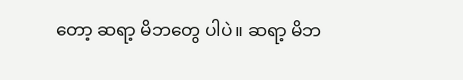တော့ ဆရာ့ မိဘတွေ ပါပဲ။ ဆရာ့ မိဘ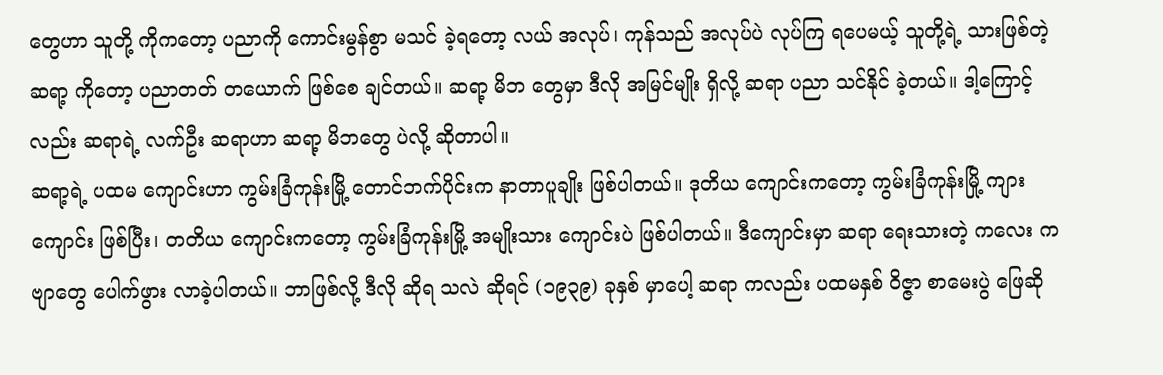တွေဟာ သူတို့ ကိုကတော့ ပညာကို ကောင်းမွန်စွာ မသင် ခဲ့ရတော့ လယ် အလုပ်၊ ကုန်သည် အလုပ်ပဲ လုပ်ကြ ရပေမယ့် သူတို့ရဲ့ သားဖြစ်တဲ့ ဆရာ့ ကိုတော့ ပညာတတ် တယောက် ဖြစ်စေ ချင်တယ်။ ဆရာ့ မိဘ တွေမှာ ဒီလို အမြင်မျိုး ရှိလို့ ဆရာ ပညာ သင်နိုင် ခဲ့တယ်။ ဒါ့ကြောင့်လည်း ဆရာရဲ့ လက်ဦး ဆရာဟာ ဆရာ့ မိဘတွေ ပဲလို့ ဆိုတာပါ။
ဆရာ့ရဲ့ ပထမ ကျောင်းဟာ ကွမ်းခြံကုန်းမြို့ တောင်ဘက်ပိုင်းက နာတာပူချိုး ဖြစ်ပါတယ်။ ဒုတိယ ကျောင်းကတော့ ကွမ်းခြံကုန်းမြို့ ကျားကျောင်း ဖြစ်ပြီး၊ တတိယ ကျောင်းကတော့ ကွမ်းခြံကုန်းမြို့ အမျိုးသား ကျောင်းပဲ ဖြစ်ပါတယ်။ ဒီကျောင်းမှာ ဆရာ ရေးသားတဲ့ ကလေး ကဗျာတွေ ပေါက်ဖွား လာခဲ့ပါတယ်။ ဘာဖြစ်လို့ ဒီလို ဆိုရ သလဲ ဆိုရင် (၁၉၃၉) ခုနှစ် မှာပေါ့ ဆရာ ကလည်း ပထမနှစ် ဝိဇ္ဇာ စာမေးပွဲ ဖြေဆို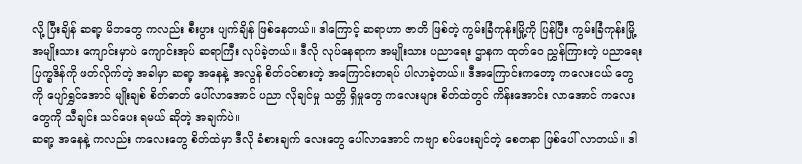လို့ ပြီးချိန် ဆရာ့ မိဘတွေ ကလည်း စီးပွား ပျက်ချိန် ဖြစ်နေတယ်။ ဒါကြောင့် ဆရာဟာ ဇာတိ ဖြစ်တဲ့ ကွမ်းခြံကုန်းမြို့ကို ပြန်ပြီး ကွမ်းခြံကုန်းမြို့ အမျိုးသား ကျောင်းမှာပဲ ကျောင်းအုပ် ဆရာကြီး လုပ်ခဲ့တယ်။ ဒီလို လုပ်နေရာက အမျိုးသား ပညာရေး ဌာနက ထုတ်ဝေ ညွှန်ကြားတဲ့ ပညာရေး ပြက္ခဒိန်ကို ဖတ်လိုက်တဲ့ အခါမှာ ဆရာ့ အနေနဲ့ အလွန် စိတ်ဝင်စားတဲ့ အကြောင်းတရပ် ပါလာခဲ့တယ်။ ဒီအကြောင်းကတော့ ကလေးငယ် တွေကို ပျော်ရွှင်အောင် မျိုးချစ် စိတ်ဓာတ် ပေါ်လာအောင် ပညာ လိုချင်မှု သတ္တိ ရှိမှုတွေ ကလေးများ စိတ်ထဲတွင် ကိန်းအောင်း လာအောင် ကလေးတွေကို သီချင်း သင်ပေး ရမယ် ဆိုတဲ့ အချက်ပဲ။
ဆရာ့ အနေနဲ့ ကလည်း ကလေးတွေ စိတ်ထဲမှာ ဒီလို ခံစားချက် လေးတွေ ပေါ်လာအောင် ကဗျာ စပ်ပေးချင်တဲ့ စေတနာ ဖြစ်ပေါ် လာတယ်။ ဒါ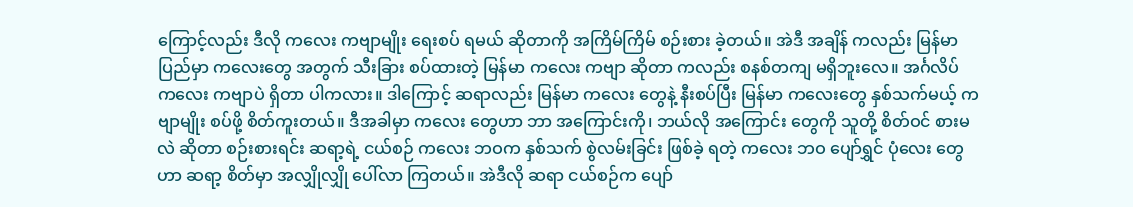ကြောင့်လည်း ဒီလို ကလေး ကဗျာမျိုး ရေးစပ် ရမယ် ဆိုတာကို အကြိမ်ကြိမ် စဉ်းစား ခဲ့တယ်။ အဲဒီ အချိန် ကလည်း မြန်မာပြည်မှာ ကလေးတွေ အတွက် သီးခြား စပ်ထားတဲ့ မြန်မာ ကလေး ကဗျာ ဆိုတာ ကလည်း စနစ်တကျ မရှိဘူးလေ။ အင်္ဂလိပ် ကလေး ကဗျာပဲ ရှိတာ ပါကလား။ ဒါကြောင့် ဆရာလည်း မြန်မာ ကလေး တွေနဲ့ နီးစပ်ပြီး မြန်မာ ကလေးတွေ နှစ်သက်မယ့် ကဗျာမျိုး စပ်ဖို့ စိတ်ကူးတယ်။ ဒီအခါမှာ ကလေး တွေဟာ ဘာ အကြောင်းကို၊ ဘယ်လို အကြောင်း တွေကို သူတို့ စိတ်ဝင် စားမလဲ ဆိုတာ စဉ်းစားရင်း ဆရာ့ရဲ့ ငယ်စဉ် ကလေး ဘဝက နှစ်သက် စွဲလမ်းခြင်း ဖြစ်ခဲ့ ရတဲ့ ကလေး ဘဝ ပျော်ရွှင် ပုံလေး တွေဟာ ဆရာ့ စိတ်မှာ အလျှိုလျှို ပေါ်လာ ကြတယ်။ အဲဒီလို ဆရာ ငယ်စဉ်က ပျော်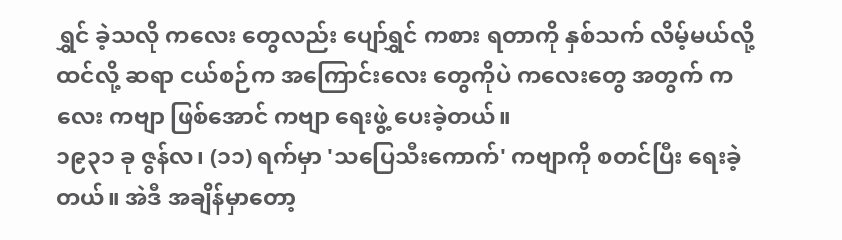ရွှင် ခဲ့သလို ကလေး တွေလည်း ပျော်ရွှင် ကစား ရတာကို နှစ်သက် လိမ့်မယ်လို့ ထင်လို့ ဆရာ ငယ်စဉ်က အကြောင်းလေး တွေကိုပဲ ကလေးတွေ အတွက် ကလေး ကဗျာ ဖြစ်အောင် ကဗျာ ရေးဖွဲ့ ပေးခဲ့တယ်။
၁၉၃၁ ခု ဇွန်လ၊ (၁၁) ရက်မှာ 'သပြေသီးကောက်' ကဗျာကို စတင်ပြီး ရေးခဲ့တယ်။ အဲဒီ အချိန်မှာတော့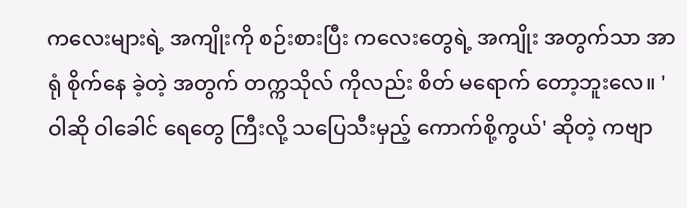ကလေးများရဲ့ အကျိုးကို စဉ်းစားပြီး ကလေးတွေရဲ့ အကျိုး အတွက်သာ အာရုံ စိုက်နေ ခဲ့တဲ့ အတွက် တက္ကသိုလ် ကိုလည်း စိတ် မရောက် တော့ဘူးလေ။ 'ဝါဆို ဝါခေါင် ရေတွေ ကြီးလို့ သပြေသီးမှည့် ကောက်စို့ကွယ်' ဆိုတဲ့ ကဗျာ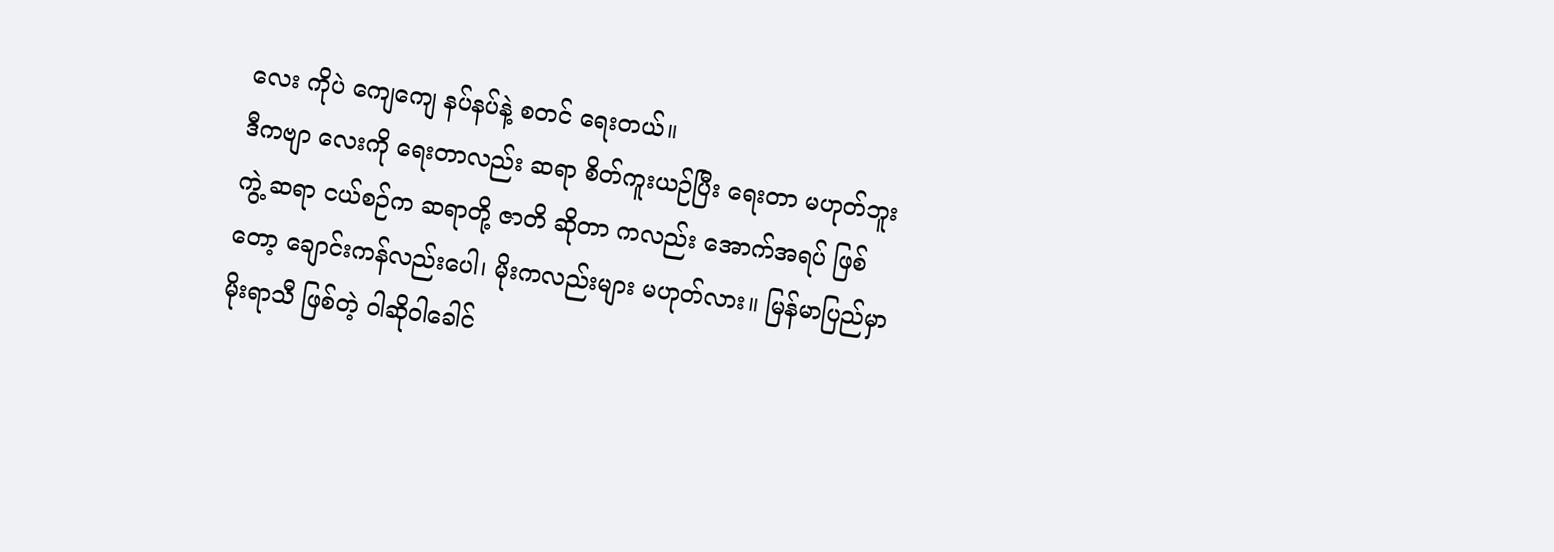လေး ကိုပဲ ကျေကျေ နပ်နပ်နဲ့ စတင် ရေးတယ်။
ဒီကဗျာ လေးကို ရေးတာလည်း ဆရာ စိတ်ကူးယဉ်ပြီး ရေးတာ မဟုတ်ဘူးကွဲ့ ဆရာ ငယ်စဉ်က ဆရာတို့ ဇာတိ ဆိုတာ ကလည်း အောက်အရပ် ဖြစ်တော့ ချောင်းကန်လည်းပေါ၊ မိုးကလည်းများ မဟုတ်လား။ မြန်မာပြည်မှာ မိုးရာသီ ဖြစ်တဲ့ ဝါဆိုဝါခေါင်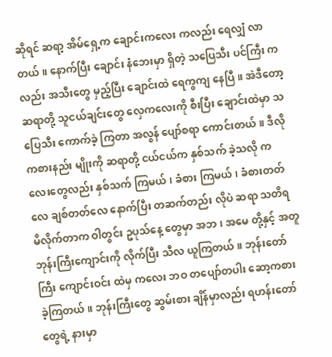ဆိုရင် ဆရာ့ အိမ်ရှေ့က ချောင်းကလေး ကလည်း ရေလျှံ လာတယ်။ နောက်ပြီး ချောင်း နံဘေးမှာ ရှိတဲ့ သပြေသီး ပင်ကြီး ကလည်း အသီးတွေ မှည့်ပြီး ချောင်းထဲ ရေကွကျ နေပြီ။ အဲဒီတော့ ဆရာတို့ သူငယ်ချင်းတွေ လှေကလေးကို စီးပြီး ချောင်းထဲမှာ သပြေသီး ကောက်ခဲ့ ကြတာ အလွန် ပျော်စရာ ကောင်းတယ်။ ဒီလို ကစားနည်း မျိုးကို ဆရာတို့ ငယ်ငယ်က နှစ်သက် ခဲ့သလို ကလေးတွေလည်း နှစ်သက် ကြမယ်၊ ခံစား ကြမယ်၊ ခံစားတတ်လေ ချစ်တတ်လေ နောက်ပြီး တဆက်တည်း လိုပဲ ဆရာ သတိရ မိလိုက်တာက ဝါတွင်း ဥပုသ်နေ့ တွေမှာ အဘ၊ အမေ တို့နှင့် အတူ ဘုန်းကြီးကျောင်းကို လိုက်ပြီး သီလ ယူကြတယ်။ ဘုန်းတော်ကြီး ကျောင်းဝင်း ထဲမှ ကလေး ဘဝ တပျော်တပါး ဆော့ကစား ခဲ့ကြတယ်။ ဘုန်းကြီးတွေ ဆွမ်းစား ချိန်မှာလည်း ရဟန်းတော် တွေရဲ့ နားမှာ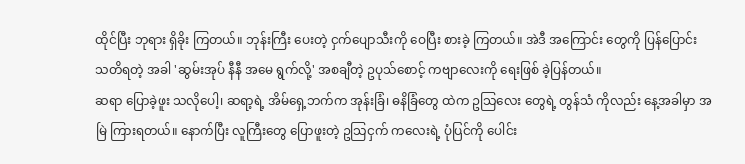ထိုင်ပြီး ဘုရား ရှိခိုး ကြတယ်။ ဘုန်းကြီး ပေးတဲ့ ငှက်ပျောသီးကို ဝေပြီး စားခဲ့ ကြတယ်။ အဲဒီ အကြောင်း တွေကို ပြန်ပြောင်း သတိရတဲ့ အခါ 'ဆွမ်းအုပ် နီနီ အမေ ရွက်လို့' အစချီတဲ့ ဥပုသ်စောင့် ကဗျာလေးကို ရေးဖြစ် ခဲ့ပြန်တယ်။
ဆရာ ပြောခဲ့ဖူး သလိုပေါ့၊ ဆရာ့ရဲ့ အိမ်ရှေ့ဘက်က အုန်းခြံ၊ ဓနိခြံတွေ ထဲက ဥသြလေး တွေရဲ့ တွန်သံ ကိုလည်း နေ့အခါမှာ အမြဲ ကြားရတယ်။ နောက်ပြီး လူကြီးတွေ ပြောဖူးတဲ့ ဥသြငှက် ကလေးရဲ့ ပုံပြင်ကို ပေါင်း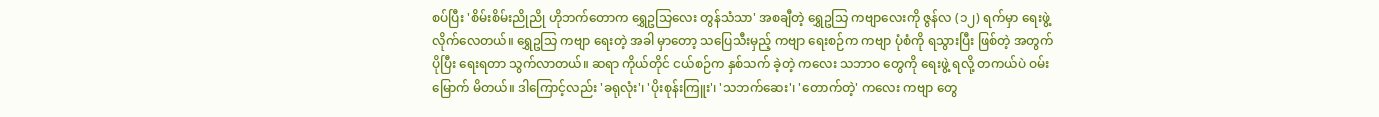စပ်ပြီး 'စိမ်းစိမ်းညိုညို ဟိုဘက်တောက ရွှေဥသြလေး တွန်သံသာ' အစချီတဲ့ ရွှေဥသြ ကဗျာလေးကို ဇွန်လ (၁၂) ရက်မှာ ရေးဖွဲ့ လိုက်လေတယ်။ ရွှေဥသြ ကဗျာ ရေးတဲ့ အခါ မှာတော့ သပြေသီးမှည့် ကဗျာ ရေးစဉ်က ကဗျာ ပုံစံကို ရသွားပြီး ဖြစ်တဲ့ အတွက် ပိုပြီး ရေးရတာ သွက်လာတယ်။ ဆရာ ကိုယ်တိုင် ငယ်စဉ်က နှစ်သက် ခဲ့တဲ့ ကလေး သဘာဝ တွေကို ရေးဖွဲ့ ရလို့ တကယ်ပဲ ဝမ်းမြောက် မိတယ်။ ဒါကြောင့်လည်း 'ခရုလုံး'၊ 'ပိုးစုန်းကြူး'၊ 'သဘက်ဆေး'၊ 'တောက်တဲ့' ကလေး ကဗျာ တွေ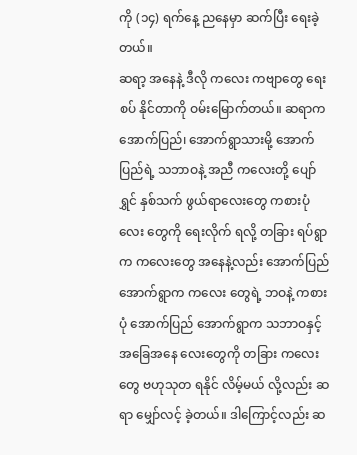ကို (၁၄) ရက်နေ့ ညနေမှာ ဆက်ပြီး ရေးခဲ့တယ်။
ဆရာ့ အနေနဲ့ ဒီလို ကလေး ကဗျာတွေ ရေးစပ် နိုင်တာကို ဝမ်းမြောက်တယ်။ ဆရာက အောက်ပြည်၊ အောက်ရွာသားမို့ အောက်ပြည်ရဲ့ သဘာဝနဲ့ အညီ ကလေးတို့ ပျော်ရွှင် နှစ်သက် ဖွယ်ရာလေးတွေ ကစားပုံလေး တွေကို ရေးလိုက် ရလို့ တခြား ရပ်ရွာက ကလေးတွေ အနေနဲ့လည်း အောက်ပြည် အောက်ရွာက ကလေး တွေရဲ့ ဘဝနဲ့ ကစားပုံ အောက်ပြည် အောက်ရွာက သဘာဝနှင့် အခြေအနေ လေးတွေကို တခြား ကလေးတွေ ဗဟုသုတ ရနိုင် လိမ့်မယ် လို့လည်း ဆရာ မျှော်လင့် ခဲ့တယ်။ ဒါကြောင့်လည်း ဆ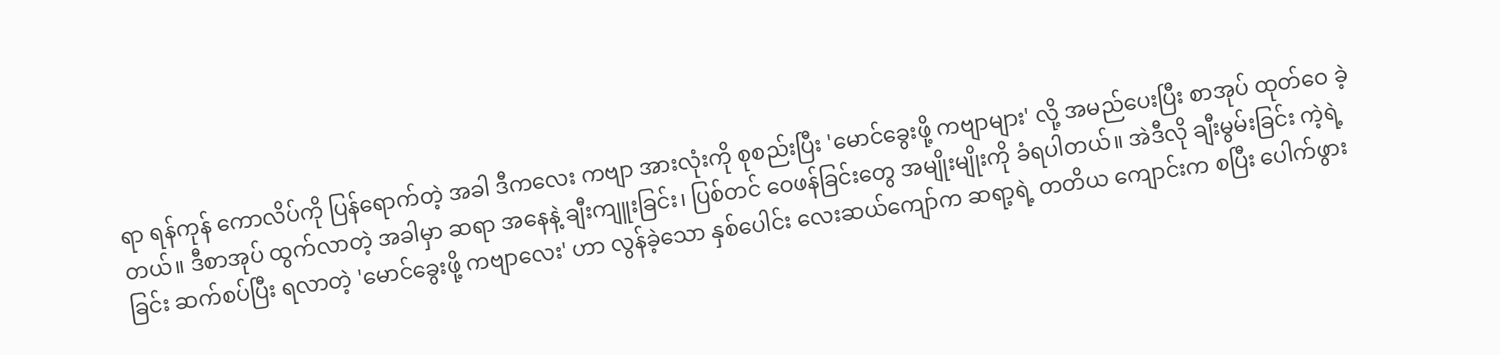ရာ ရန်ကုန် ကောလိပ်ကို ပြန်ရောက်တဲ့ အခါ ဒီကလေး ကဗျာ အားလုံးကို စုစည်းပြီး 'မောင်ခွေးဖို့ ကဗျာများ' လို့ အမည်ပေးပြီး စာအုပ် ထုတ်ဝေ ခဲ့တယ်။ ဒီစာအုပ် ထွက်လာတဲ့ အခါမှာ ဆရာ အနေနဲ့ ချီးကျူးခြင်း၊ ပြစ်တင် ဝေဖန်ခြင်းတွေ အမျိုးမျိုးကို ခံရပါတယ်။ အဲဒီလို ချီးမွမ်းခြင်း ကဲ့ရဲ့ခြင်း ဆက်စပ်ပြီး ရလာတဲ့ 'မောင်ခွေးဖို့ ကဗျာလေး' ဟာ လွန်ခဲ့သော နှစ်ပေါင်း လေးဆယ်ကျော်က ဆရာ့ရဲ့ တတိယ ကျောင်းက စပြီး ပေါက်ဖွား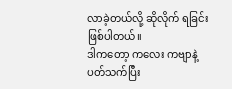လာခဲ့တယ်လို့ ဆိုလိုက် ရခြင်း ဖြစ်ပါတယ်။
ဒါကတော့ ကလေး ကဗျာနဲ့ ပတ်သက်ပြီး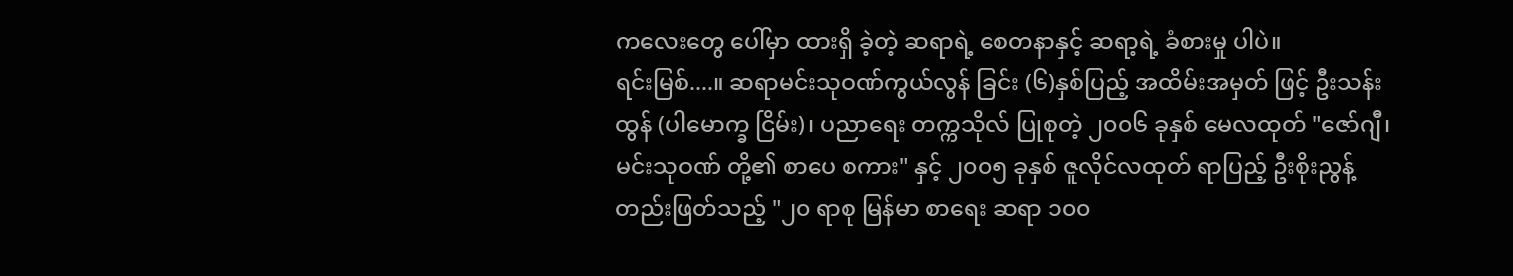ကလေးတွေ ပေါ်မှာ ထားရှိ ခဲ့တဲ့ ဆရာရဲ့ စေတနာနှင့် ဆရာ့ရဲ့ ခံစားမှု ပါပဲ။
ရင်းမြစ်....။ ဆရာမင်းသုဝဏ်ကွယ်လွန် ခြင်း (၆)နှစ်ပြည့် အထိမ်းအမှတ် ဖြင့် ဦးသန်းထွန် (ပါမောက္ခ ငြိမ်း)၊ ပညာရေး တက္ကသိုလ် ပြုစုတဲ့ ၂၀၀၆ ခုနှစ် မေလထုတ် "ဇော်ဂျီ၊ မင်းသုဝဏ် တို့၏ စာပေ စကား" နှင့် ၂၀၀၅ ခုနှစ် ဇူလိုင်လထုတ် ရာပြည့် ဦးစိုးညွန့် တည်းဖြတ်သည့် "၂၀ ရာစု မြန်မာ စာရေး ဆရာ ၁၀၀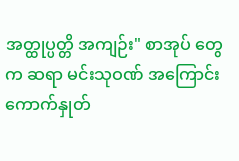အတ္ထုပ္ပတ္တိ အကျဉ်း" စာအုပ် တွေက ဆရာ မင်းသုဝဏ် အကြောင်း ကောက်နှုတ်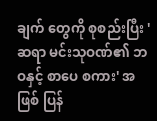ချက် တွေကို စုစည်းပြီး 'ဆရာ မင်းသုဝဏ်၏ ဘဝနှင့် စာပေ စကား' အဖြစ် ပြန်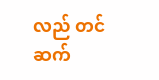လည် တင်ဆက်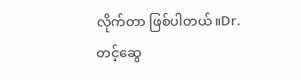လိုက်တာ ဖြစ်ပါတယ်။Dr. တင့်ဆွေ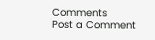Comments
Post a Comment